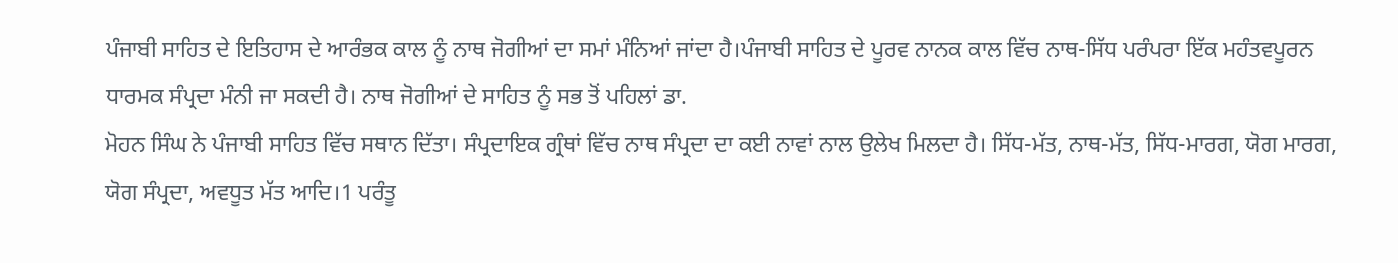ਪੰਜਾਬੀ ਸਾਹਿਤ ਦੇ ਇਤਿਹਾਸ ਦੇ ਆਰੰਭਕ ਕਾਲ ਨੂੰ ਨਾਥ ਜੋਗੀਆਂ ਦਾ ਸਮਾਂ ਮੰਨਿਆਂ ਜਾਂਦਾ ਹੈ।ਪੰਜਾਬੀ ਸਾਹਿਤ ਦੇ ਪੂਰਵ ਨਾਨਕ ਕਾਲ ਵਿੱਚ ਨਾਥ-ਸਿੱਧ ਪਰੰਪਰਾ ਇੱਕ ਮਹੰਤਵਪੂਰਨ ਧਾਰਮਕ ਸੰਪ੍ਰਦਾ ਮੰਨੀ ਜਾ ਸਕਦੀ ਹੈ। ਨਾਥ ਜੋਗੀਆਂ ਦੇ ਸਾਹਿਤ ਨੂੰ ਸਭ ਤੋਂ ਪਹਿਲਾਂ ਡਾ.
ਮੋਹਨ ਸਿੰਘ ਨੇ ਪੰਜਾਬੀ ਸਾਹਿਤ ਵਿੱਚ ਸਥਾਨ ਦਿੱਤਾ। ਸੰਪ੍ਰਦਾਇਕ ਗ੍ਰੰਥਾਂ ਵਿੱਚ ਨਾਥ ਸੰਪ੍ਰਦਾ ਦਾ ਕਈ ਨਾਵਾਂ ਨਾਲ ਉਲੇਖ ਮਿਲਦਾ ਹੈ। ਸਿੱਧ-ਮੱਤ, ਨਾਥ-ਮੱਤ, ਸਿੱਧ-ਮਾਰਗ, ਯੋਗ ਮਾਰਗ, ਯੋਗ ਸੰਪ੍ਰਦਾ, ਅਵਧੂਤ ਮੱਤ ਆਦਿ।1 ਪਰੰਤੂ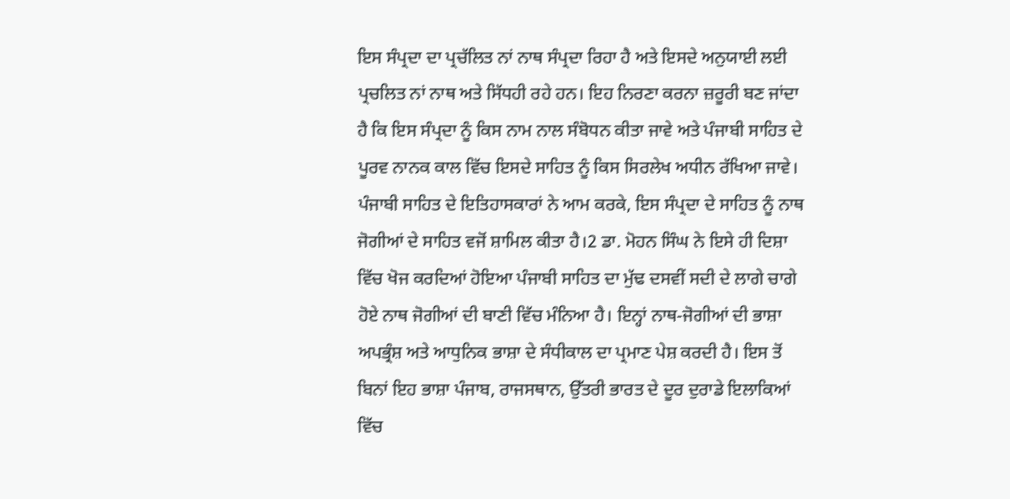ਇਸ ਸੰਪ੍ਰਦਾ ਦਾ ਪ੍ਰਚੱਲਿਤ ਨਾਂ ਨਾਥ ਸੰਪ੍ਰਦਾ ਰਿਹਾ ਹੈ ਅਤੇ ਇਸਦੇ ਅਨੁਯਾਈ ਲਈ ਪ੍ਰਚਲਿਤ ਨਾਂ ਨਾਥ ਅਤੇ ਸਿੱਧਹੀ ਰਹੇ ਹਨ। ਇਹ ਨਿਰਣਾ ਕਰਨਾ ਜ਼ਰੂਰੀ ਬਣ ਜਾਂਦਾ ਹੈ ਕਿ ਇਸ ਸੰਪ੍ਰਦਾ ਨੂੰ ਕਿਸ ਨਾਮ ਨਾਲ ਸੰਬੋਧਨ ਕੀਤਾ ਜਾਵੇ ਅਤੇ ਪੰਜਾਬੀ ਸਾਹਿਤ ਦੇ ਪੂਰਵ ਨਾਨਕ ਕਾਲ ਵਿੱਚ ਇਸਦੇ ਸਾਹਿਤ ਨੂੰ ਕਿਸ ਸਿਰਲੇਖ ਅਧੀਨ ਰੱਖਿਆ ਜਾਵੇ। ਪੰਜਾਬੀ ਸਾਹਿਤ ਦੇ ਇਤਿਹਾਸਕਾਰਾਂ ਨੇ ਆਮ ਕਰਕੇ, ਇਸ ਸੰਪ੍ਰਦਾ ਦੇ ਸਾਹਿਤ ਨੂੰ ਨਾਥ ਜੋਗੀਆਂ ਦੇ ਸਾਹਿਤ ਵਜੋਂ ਸ਼ਾਮਿਲ ਕੀਤਾ ਹੈ।2 ਡਾ. ਮੋਹਨ ਸਿੰਘ ਨੇ ਇਸੇ ਹੀ ਦਿਸ਼ਾ ਵਿੱਚ ਖੋਜ ਕਰਦਿਆਂ ਹੋਇਆ ਪੰਜਾਬੀ ਸਾਹਿਤ ਦਾ ਮੁੱਢ ਦਸਵੀਂ ਸਦੀ ਦੇ ਲਾਗੇ ਚਾਗੇ ਹੋਏ ਨਾਥ ਜੋਗੀਆਂ ਦੀ ਬਾਣੀ ਵਿੱਚ ਮੰਨਿਆ ਹੈ। ਇਨ੍ਹਾਂ ਨਾਥ-ਜੋਗੀਆਂ ਦੀ ਭਾਸ਼ਾ ਅਪਭ੍ਰੰਸ਼ ਅਤੇ ਆਧੁਨਿਕ ਭਾਸ਼ਾ ਦੇ ਸੰਧੀਕਾਲ ਦਾ ਪ੍ਰਮਾਣ ਪੇਸ਼ ਕਰਦੀ ਹੈ। ਇਸ ਤੋਂ ਬਿਨਾਂ ਇਹ ਭਾਸ਼ਾ ਪੰਜਾਬ, ਰਾਜਸਥਾਨ, ਉੱਤਰੀ ਭਾਰਤ ਦੇ ਦੂਰ ਦੁਰਾਡੇ ਇਲਾਕਿਆਂ ਵਿੱਚ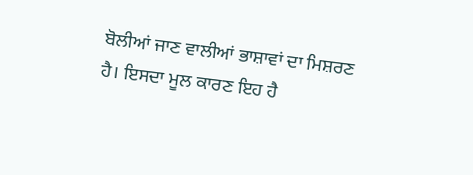ਬੋਲੀਆਂ ਜਾਣ ਵਾਲੀਆਂ ਭਾਸ਼ਾਵਾਂ ਦਾ ਮਿਸ਼ਰਣ ਹੈ। ਇਸਦਾ ਮੂਲ ਕਾਰਣ ਇਹ ਹੈ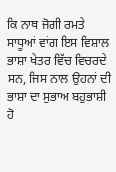ਕਿ ਨਾਥ ਜੋਗੀ ਰਮਤੇ ਸਾਧੂਆਂ ਵਾਂਗ ਇਸ ਵਿਸ਼ਾਲ ਭਾਸ਼ਾ ਖੇਤਰ ਵਿੱਚ ਵਿਚਰਦੇ ਸਨ, ਜਿਸ ਨਾਲ ਉਹਨਾਂ ਦੀ ਭਾਸ਼ਾ ਦਾ ਸੁਭਾਅ ਬਹੁਭਾਸ਼ੀ ਹੋ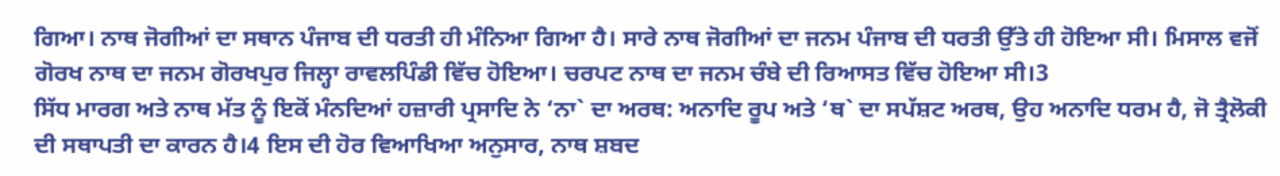ਗਿਆ। ਨਾਥ ਜੋਗੀਆਂ ਦਾ ਸਥਾਨ ਪੰਜਾਬ ਦੀ ਧਰਤੀ ਹੀ ਮੰਨਿਆ ਗਿਆ ਹੈ। ਸਾਰੇ ਨਾਥ ਜੋਗੀਆਂ ਦਾ ਜਨਮ ਪੰਜਾਬ ਦੀ ਧਰਤੀ ਉੱਤੇ ਹੀ ਹੋਇਆ ਸੀ। ਮਿਸਾਲ ਵਜੋਂ ਗੋਰਖ ਨਾਥ ਦਾ ਜਨਮ ਗੋਰਖਪੁਰ ਜਿਲ੍ਹਾ ਰਾਵਲਪਿੰਡੀ ਵਿੱਚ ਹੋਇਆ। ਚਰਪਟ ਨਾਥ ਦਾ ਜਨਮ ਚੰਬੇ ਦੀ ਰਿਆਸਤ ਵਿੱਚ ਹੋਇਆ ਸੀ।3
ਸਿੱਧ ਮਾਰਗ ਅਤੇ ਨਾਥ ਮੱਤ ਨੂੰ ਇਕੋਂ ਮੰਨਦਿਆਂ ਹਜ਼ਾਰੀ ਪ੍ਰਸਾਦਿ ਨੇ ‘ਨਾ` ਦਾ ਅਰਥ: ਅਨਾਦਿ ਰੂਪ ਅਤੇ ‘ਥ` ਦਾ ਸਪੱਸ਼ਟ ਅਰਥ, ਉਹ ਅਨਾਦਿ ਧਰਮ ਹੈ, ਜੋ ਤ੍ਰੈਲੋਕੀ ਦੀ ਸਥਾਪਤੀ ਦਾ ਕਾਰਨ ਹੈ।4 ਇਸ ਦੀ ਹੋਰ ਵਿਆਖਿਆ ਅਨੁਸਾਰ, ਨਾਥ ਸ਼ਬਦ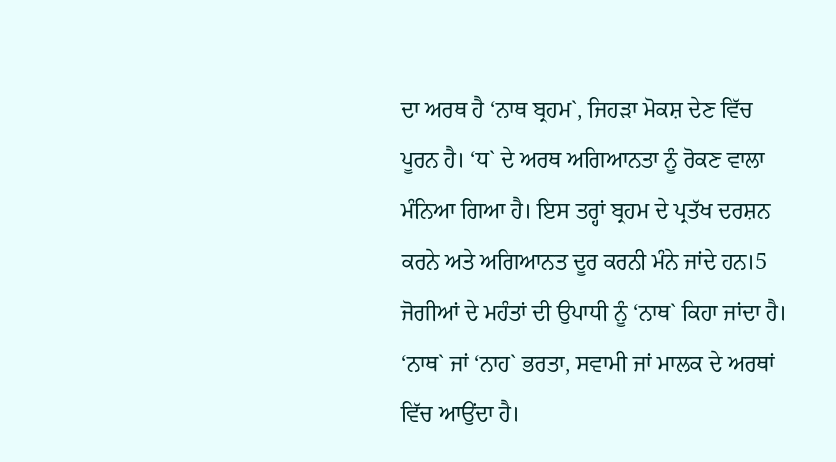ਦਾ ਅਰਥ ਹੈ ‘ਨਾਥ ਬ੍ਰਹਮ`, ਜਿਹੜਾ ਮੋਕਸ਼ ਦੇਣ ਵਿੱਚ ਪੂਰਨ ਹੈ। ‘ਧ` ਦੇ ਅਰਥ ਅਗਿਆਨਤਾ ਨੂੰ ਰੋਕਣ ਵਾਲਾ ਮੰਨਿਆ ਗਿਆ ਹੈ। ਇਸ ਤਰ੍ਹਾਂ ਬ੍ਰਹਮ ਦੇ ਪ੍ਰਤੱਖ ਦਰਸ਼ਨ ਕਰਨੇ ਅਤੇ ਅਗਿਆਨਤ ਦੂਰ ਕਰਨੀ ਮੰਨੇ ਜਾਂਦੇ ਹਨ।5 ਜੋਗੀਆਂ ਦੇ ਮਹੰਤਾਂ ਦੀ ਉਪਾਧੀ ਨੂੰ ‘ਨਾਥ` ਕਿਹਾ ਜਾਂਦਾ ਹੈ। ‘ਨਾਥ` ਜਾਂ ‘ਨਾਹ` ਭਰਤਾ, ਸਵਾਮੀ ਜਾਂ ਮਾਲਕ ਦੇ ਅਰਥਾਂ ਵਿੱਚ ਆਉਂਦਾ ਹੈ।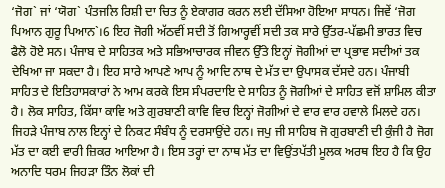‘ਜੋਗ` ਜਾਂ ‘ਯੋਗ` ਪੰਤਜਲਿ ਰਿਸ਼ੀ ਦਾ ਚਿਤ ਨੂੰ ਏਕਾਗਰ ਕਰਨ ਲਈ ਦੱਸਿਆ ਹੋਇਆ ਸਾਧਨ। ਜਿਵੇਂ ‘ਜੋਗ ਪਿਆਨ ਗੁਰੂ ਪਿਆਨ`।6 ਇਹ ਜੋਗੀ ਅੱਠਵੀਂ ਸਦੀ ਤੋਂ ਗਿਆਰ੍ਹਵੀਂ ਸਦੀ ਤਕ ਸਾਰੇ ਉੱਤਰ-ਪੱਛਮੀ ਭਾਰਤ ਵਿਚ ਫੈਲੋ ਹੋਏ ਸਨ। ਪੰਜਾਬ ਦੇ ਸਾਹਿਤਕ ਅਤੇ ਸਭਿਆਚਾਰਕ ਜੀਵਨ ਉੱਤੇ ਇਨ੍ਹਾਂ ਜੋਗੀਆਂ ਦਾ ਪ੍ਰਭਾਵ ਸਦੀਆਂ ਤਕ ਦੇਖਿਆ ਜਾ ਸਕਦਾ ਹੈ। ਇਹ ਸਾਰੇ ਆਪਣੇ ਆਪ ਨੂੰ ਆਦਿ ਨਾਥ ਦੇ ਮੱਤ ਦਾ ਉਪਾਸਕ ਦੱਸਦੇ ਹਨ। ਪੰਜਾਬੀ ਸਾਹਿਤ ਦੇ ਇਤਿਹਾਸਕਾਰਾਂ ਨੇ ਆਮ ਕਰਕੇ ਇਸ ਸੰਪਰਦਾਇ ਦੇ ਸਾਹਿਤ ਨੂੰ ਜੋਗੀਆਂ ਦੇ ਸਾਹਿਤ ਵਜੋਂ ਸ਼ਾਮਿਲ ਕੀਤਾ ਹੈ। ਲੋਕ ਸਾਹਿਤ, ਕਿੱਸਾ ਕਾਵਿ ਅਤੇ ਗੁਰਬਾਣੀ ਕਾਵਿ ਵਿਚ ਇਨ੍ਹਾਂ ਜੋਗੀਆਂ ਦੇ ਵਾਰ ਵਾਰ ਹਵਾਲੇ ਮਿਲਦੇ ਹਨ। ਜਿਹੜੇ ਪੰਜਾਬ ਨਾਲ ਇਨ੍ਹਾਂ ਦੇ ਨਿਕਟ ਸੰਬੰਧ ਨੂੰ ਦਰਸਾਉਂਦੇ ਹਨ। ਜਪੁ ਜੀ ਸਾਹਿਬ ਜੋ ਗੁਰਬਾਣੀ ਦੀ ਕੁੰਜੀ ਹੈ ਜੋਗ ਮੱਤ ਦਾ ਕਈ ਵਾਰੀ ਜ਼ਿਕਰ ਆਇਆ ਹੈ। ਇਸ ਤਰ੍ਹਾਂ ਦਾ ਨਾਥ ਮੱਤ ਦਾ ਵਿਉਂਤਪੱਤੀ ਮੂਲਕ ਅਰਥ ਇਹ ਹੈ ਕਿ ਉਹ ਅਨਾਦਿ ਧਰਮ ਜਿਹੜਾ ਤਿੰਨ ਲੋਕਾਂ ਦੀ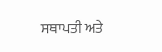ਸਥਾਪਤੀ ਅਤੇ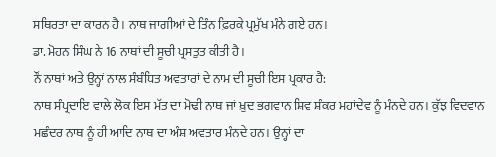ਸਥਿਰਤਾ ਦਾ ਕਾਰਨ ਹੈ। ਨਾਥ ਜਾਗੀਆਂ ਦੇ ਤਿੰਨ ਫ਼ਿਰਕੇ ਪ੍ਰਮੁੱਖ ਮੰਨੇ ਗਏ ਹਨ।
ਡਾ. ਮੋਹਨ ਸਿੰਘ ਨੇ 16 ਨਾਥਾਂ ਦੀ ਸੂਚੀ ਪ੍ਰਸਤੁਤ ਕੀਤੀ ਹੈ।
ਨੌਂ ਨਾਥਾਂ ਅਤੇ ਉਨ੍ਹਾਂ ਨਾਲ ਸੰਬੰਧਿਤ ਅਵਤਾਰਾਂ ਦੇ ਨਾਮ ਦੀ ਸੂਚੀ ਇਸ ਪ੍ਰਕਾਰ ਹੈ:
ਨਾਥ ਸੰਪ੍ਰਦਾਇ ਵਾਲੇ ਲੋਕ ਇਸ ਮੱਤ ਦਾ ਮੋਢੀ ਨਾਥ ਜਾਂ ਖ਼ੁਦ ਭਗਵਾਨ ਸ਼ਿਵ ਸ਼ੰਕਰ ਮਹਾਂਦੇਵ ਨੂੰ ਮੰਨਦੇ ਹਨ। ਕੁੱਝ ਵਿਦਵਾਨ ਮਛੰਦਰ ਨਾਥ ਨੂੰ ਹੀ ਆਦਿ ਨਾਥ ਦਾ ਅੰਸ਼ ਅਵਤਾਰ ਮੰਨਦੇ ਹਨ। ਉਨ੍ਹਾਂ ਦਾ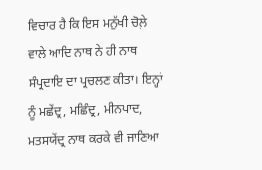ਵਿਚਾਰ ਹੈ ਕਿ ਇਸ ਮਨੁੱਖੀ ਚੋਲ਼ੇ ਵਾਲੇ ਆਦਿ ਨਾਥ ਨੇ ਹੀ ਨਾਥ ਸੰਪ੍ਰਦਾਇ ਦਾ ਪ੍ਰਚਲਣ ਕੀਤਾ। ਇਨ੍ਹਾਂ ਨੂੰ ਮਛੇਂਦ੍ਰ, ਮਛਿੰਦ੍ਰ, ਮੀਨਪਾਦ, ਮਤਸਯੇਂਦ੍ਰ ਨਾਥ ਕਰਕੇ ਵੀ ਜਾਣਿਆ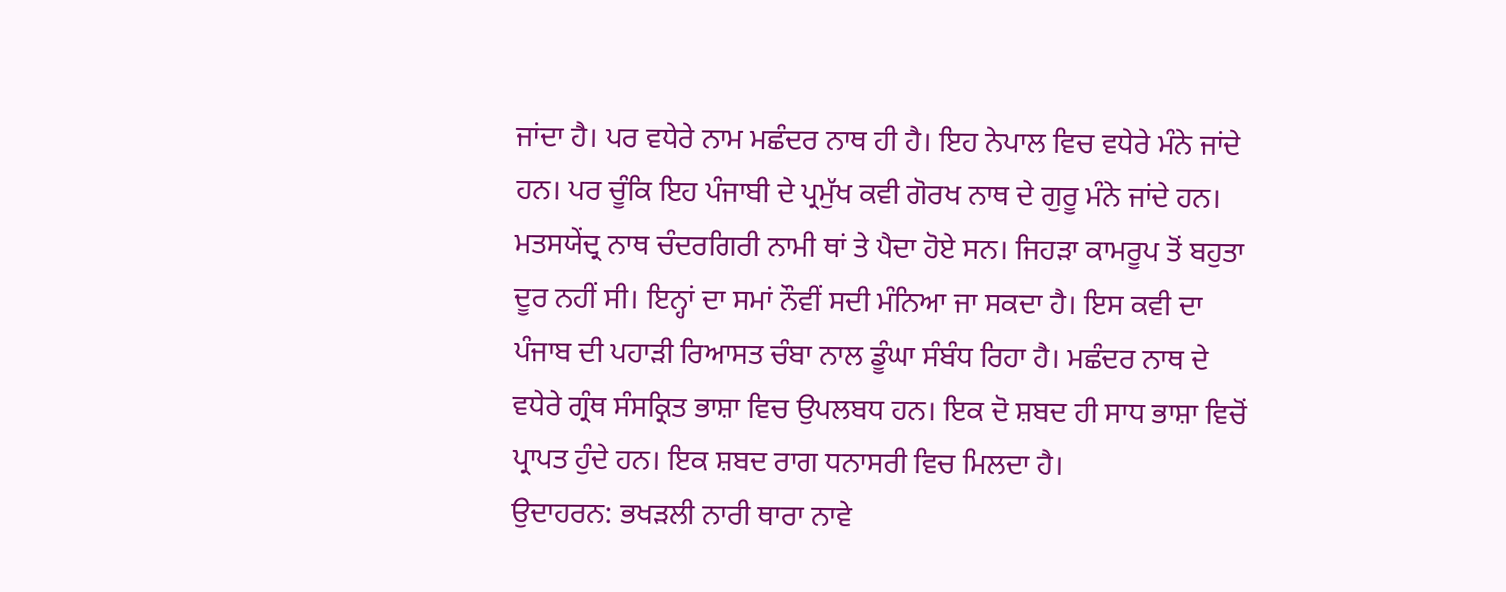ਜਾਂਦਾ ਹੈ। ਪਰ ਵਧੇਰੇ ਨਾਮ ਮਛੰਦਰ ਨਾਥ ਹੀ ਹੈ। ਇਹ ਨੇਪਾਲ ਵਿਚ ਵਧੇਰੇ ਮੰਨੇ ਜਾਂਦੇ ਹਨ। ਪਰ ਚੂੰਕਿ ਇਹ ਪੰਜਾਬੀ ਦੇ ਪ੍ਰਮੁੱਖ ਕਵੀ ਗੋਰਖ ਨਾਥ ਦੇ ਗੁਰੂ ਮੰਨੇ ਜਾਂਦੇ ਹਨ। ਮਤਸਯੇਂਦ੍ਰ ਨਾਥ ਚੰਦਰਗਿਰੀ ਨਾਮੀ ਥਾਂ ਤੇ ਪੈਦਾ ਹੋਏ ਸਨ। ਜਿਹੜਾ ਕਾਮਰੂਪ ਤੋਂ ਬਹੁਤਾ ਦੂਰ ਨਹੀਂ ਸੀ। ਇਨ੍ਹਾਂ ਦਾ ਸਮਾਂ ਨੌਵੀਂ ਸਦੀ ਮੰਨਿਆ ਜਾ ਸਕਦਾ ਹੈ। ਇਸ ਕਵੀ ਦਾ ਪੰਜਾਬ ਦੀ ਪਹਾੜੀ ਰਿਆਸਤ ਚੰਬਾ ਨਾਲ ਡੂੰਘਾ ਸੰਬੰਧ ਰਿਹਾ ਹੈ। ਮਛੰਦਰ ਨਾਥ ਦੇ ਵਧੇਰੇ ਗ੍ਰੰਥ ਸੰਸਕ੍ਰਿਤ ਭਾਸ਼ਾ ਵਿਚ ਉਪਲਬਧ ਹਨ। ਇਕ ਦੋ ਸ਼ਬਦ ਹੀ ਸਾਧ ਭਾਸ਼ਾ ਵਿਚੋਂ ਪ੍ਰਾਪਤ ਹੁੰਦੇ ਹਨ। ਇਕ ਸ਼ਬਦ ਰਾਗ ਧਨਾਸਰੀ ਵਿਚ ਮਿਲਦਾ ਹੈ।
ਉਦਾਹਰਨ: ਭਖੜਲੀ ਨਾਰੀ ਥਾਰਾ ਨਾਵੇ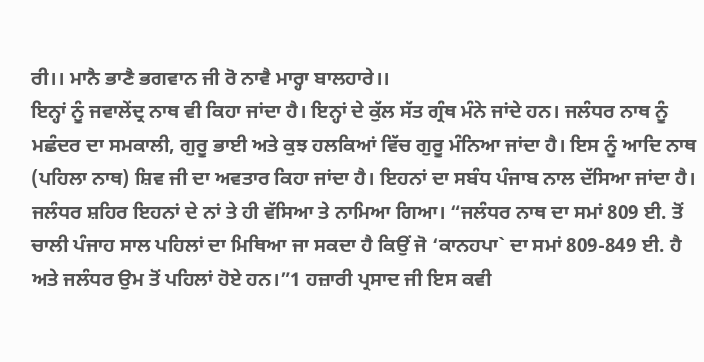ਰੀ।। ਮਾਨੈ ਭਾਣੈ ਭਗਵਾਨ ਜੀ ਰੋ ਨਾਵੈ ਮਾਰ੍ਹਾ ਬਾਲਹਾਰੇ।।
ਇਨ੍ਹਾਂ ਨੂੰ ਜਵਾਲੇਂਦ੍ਰ ਨਾਥ ਵੀ ਕਿਹਾ ਜਾਂਦਾ ਹੈ। ਇਨ੍ਹਾਂ ਦੇ ਕੁੱਲ ਸੱਤ ਗ੍ਰੰਥ ਮੰਨੇ ਜਾਂਦੇ ਹਨ। ਜਲੰਧਰ ਨਾਥ ਨੂੰ ਮਛੰਦਰ ਦਾ ਸਮਕਾਲੀ, ਗੁਰੂ ਭਾਈ ਅਤੇ ਕੁਝ ਹਲਕਿਆਂ ਵਿੱਚ ਗੁਰੂ ਮੰਨਿਆ ਜਾਂਦਾ ਹੈ। ਇਸ ਨੂੰ ਆਦਿ ਨਾਥ (ਪਹਿਲਾ ਨਾਥ) ਸ਼ਿਵ ਜੀ ਦਾ ਅਵਤਾਰ ਕਿਹਾ ਜਾਂਦਾ ਹੈ। ਇਹਨਾਂ ਦਾ ਸਬੰਧ ਪੰਜਾਬ ਨਾਲ ਦੱਸਿਆ ਜਾਂਦਾ ਹੈ। ਜਲੰਧਰ ਸ਼ਹਿਰ ਇਹਨਾਂ ਦੇ ਨਾਂ ਤੇ ਹੀ ਵੱਸਿਆ ਤੇ ਨਾਮਿਆ ਗਿਆ। “ਜਲੰਧਰ ਨਾਥ ਦਾ ਸਮਾਂ 809 ਈ. ਤੋਂ ਚਾਲੀ ਪੰਜਾਹ ਸਾਲ ਪਹਿਲਾਂ ਦਾ ਮਿਥਿਆ ਜਾ ਸਕਦਾ ਹੈ ਕਿਉਂ ਜੋ ‘ਕਾਨਹਪਾ` ਦਾ ਸਮਾਂ 809-849 ਈ. ਹੈ ਅਤੇ ਜਲੰਧਰ ਉਮ ਤੋਂ ਪਹਿਲਾਂ ਹੋਏ ਹਨ।”1 ਹਜ਼ਾਰੀ ਪ੍ਰਸਾਦ ਜੀ ਇਸ ਕਵੀ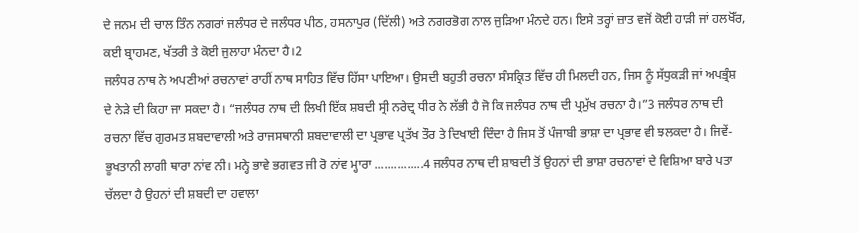ਦੇ ਜਨਮ ਦੀ ਚਾਲ ਤਿੰਨ ਨਗਰਾਂ ਜਲੰਧਰ ਦੇ ਜਲੰਧਰ ਪੀਠ, ਹਸਨਾਪੁਰ (ਦਿੱਲੀ) ਅਤੇ ਨਗਰਭੋਗ ਨਾਲ ਜੁੜਿਆ ਮੰਨਦੇ ਹਨ। ਇਸੇ ਤਰ੍ਹਾਂ ਜ਼ਾਤ ਵਜੋਂ ਕੋਈ ਹਾੜੀ ਜਾਂ ਹਲਖੋੱਰ, ਕਈ ਬ੍ਰਾਹਮਣ, ਖੱਤਰੀ ਤੇ ਕੋਈ ਜੁਲਾਹਾ ਮੰਨਦਾ ਹੈ।2
ਜਲੰਧਰ ਨਾਥ ਨੇ ਅਪਣੀਆਂ ਰਚਨਾਵਾਂ ਰਾਹੀਂ ਨਾਥ ਸਾਹਿਤ ਵਿੱਚ ਹਿੱਸਾ ਪਾਇਆ। ਉਸਦੀ ਬਹੁਤੀ ਰਚਨਾ ਸੰਸਕ੍ਰਿਤ ਵਿੱਚ ਹੀ ਮਿਲਦੀ ਹਨ, ਜਿਸ ਨੂੰ ਸੱਧੁਕੜੀ ਜਾਂ ਅਪਭ੍ਰੰਸ਼ ਦੇ ਨੇੜੇ ਦੀ ਕਿਹਾ ਜਾ ਸਕਦਾ ਹੈ। “ਜਲੰਧਰ ਨਾਥ ਦੀ ਲਿਖੀ ਇੱਕ ਸ਼ਬਦੀ ਸ੍ਰੀ ਨਰੇਦ੍ਰ ਧੀਰ ਨੇ ਲੱਭੀ ਹੈ ਜੋ ਕਿ ਜਲੰਧਰ ਨਾਥ ਦੀ ਪ੍ਰਮੁੱਖ ਰਚਨਾ ਹੈ।”3 ਜਲੰਧਰ ਨਾਥ ਦੀ ਰਚਨਾ ਵਿੱਚ ਗੁਰਮਤ ਸ਼ਬਦਾਵਾਲੀ ਅਤੇ ਰਾਜਸਥਾਨੀ ਸ਼ਬਦਾਵਾਲੀ ਦਾ ਪ੍ਰਭਾਵ ਪ੍ਰਤੱਖ ਤੌਰ ਤੇ ਦਿਖਾਈ ਦਿੰਦਾ ਹੈ ਜਿਸ ਤੋਂ ਪੰਜਾਬੀ ਭਾਸ਼ਾ ਦਾ ਪ੍ਰਭਾਵ ਵੀ ਝਲਕਦਾ ਹੈ। ਜਿਵੇਂ-
ਭੂਖਤਾਨੀ ਲਾਗੀ ਥਾਰਾ ਨਾਂਵ ਨੀ। ਮਨ੍ਹੇ ਭਾਵੇ ਭਗਵਤ ਜੀ ਰੋ ਨਾਂਵ ਮ੍ਹਾਰਾ ...............4 ਜਲੰਧਰ ਨਾਥ ਦੀ ਸ਼ਾਬਦੀ ਤੋਂ ਉਹਨਾਂ ਦੀ ਭਾਸ਼ਾ ਰਚਨਾਵਾਂ ਦੇ ਵਿਸ਼ਿਆ ਬਾਰੇ ਪਤਾ ਚੱਲਦਾ ਹੈ ਉਹਨਾਂ ਦੀ ਸ਼ਬਦੀ ਦਾ ਹਵਾਲਾ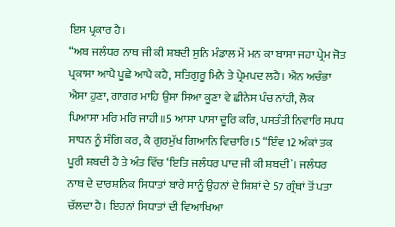ਇਸ ਪ੍ਰਕਾਰ ਹੈ।
“ਅਬ ਜਲੰਧਰ ਨਾਥ ਜੀ ਕੀ ਸ਼ਬਦੀ ਸੁਨਿ ਮੰਡਾਲ ਮੇਂ ਮਨ ਕਾ ਬਾਸਾ ਜਹਾ ਪ੍ਰੇਮ ਜੋਤ ਪ੍ਰਕਾਸਾ ਆਪੈ ਪੂਛੇ ਆਪੈ ਕਹੈ, ਸਤਿਗੁਰੂ ਮਿਨੈ ਤੇ ਪ੍ਰੇਮਪਦ ਲਹੈ। ਐਨ ਅਚੰਭਾ ਐਸਾ ਹੁਣਾ, ਗਾਗਰ ਮਾਹਿ ਉਸਾ ਸਿਆ ਕੂਣਾ ਵੇ ਛੀਨੇਸ ਪੰਚ ਨਾਂਹੀ, ਲੋਕ ਪਿਆਸਾ ਮਰਿ ਮਰਿ ਜਾਹੀ॥5 ਆਸਾ ਪਾਸਾ ਦੂਰਿ ਕਰਿ, ਪਸਤੰਤੀ ਨਿਵਾਰਿ ਸਪਧ ਸਾਧਨ ਨੂੰ ਸੰਗਿ ਕਰ, ਕੈ ਗੁਰਮੁੱਖ ਗਿਆਨਿ ਵਿਚਾਰਿ।5 “ਇੰਵ 12 ਅੰਕਾਂ ਤਕ ਪੂਰੀ ਸ਼ਬਦੀ ਹੈ ਤੇ ਅੰਤ ਵਿੱਚ ‘ਇਤਿ ਜਲੰਧਰ ਪਾਦ ਜੀ ਕੀ ਸ਼ਬਦੀ`। ਜਲੰਧਰ ਨਾਥ ਦੇ ਦਾਰਸ਼ਨਿਕ ਸਿਧਾਤਾਂ ਬਾਰੇ ਸਾਨੂੰ ਉਹਨਾਂ ਦੇ ਸ਼ਿਸ਼ਾਂ ਦੇ 57 ਗ੍ਰੰਥਾਂ ਤੋਂ ਪਤਾ ਚੱਲਦਾ ਹੈ। ਇਹਨਾਂ ਸਿਧਾਤਾਂ ਦੀ ਵਿਆਖਿਆ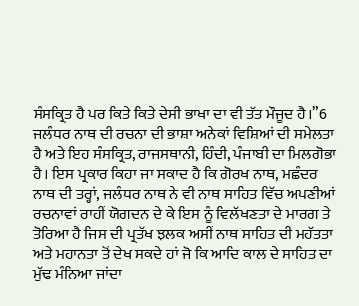ਸੰਸਕ੍ਰਿਤ ਹੈ ਪਰ ਕਿਤੇ ਕਿਤੇ ਦੇਸੀ ਭਾਖਾ ਦਾ ਵੀ ਤੱਤ ਮੌਜੂਦ ਹੈ।”6 ਜਲੰਧਰ ਨਾਥ ਦੀ ਰਚਨਾ ਦੀ ਭਾਸ਼ਾ ਅਨੇਕਾਂ ਵਿਸ਼ਿਆਂ ਦੀ ਸਮੇਲਤਾ ਹੈ ਅਤੇ ਇਹ ਸੰਸਕ੍ਰਿਤ, ਰਾਜਸਥਾਨੀ, ਹਿੰਦੀ, ਪੰਜਾਬੀ ਦਾ ਮਿਲਗੋਭਾ ਹੈ। ਇਸ ਪ੍ਰਕਾਰ ਕਿਹਾ ਜਾ ਸਕਾਦ ਹੈ ਕਿ ਗੋਰਖ ਨਾਥ, ਮਛੰਦਰ ਨਾਥ ਦੀ ਤਰ੍ਹਾਂ, ਜਲੰਧਰ ਨਾਥ ਨੇ ਵੀ ਨਾਥ ਸਾਹਿਤ ਵਿੱਚ ਅਪਣੀਆਂ ਰਚਨਾਵਾਂ ਰਾਹੀਂ ਯੋਗਦਨ ਦੇ ਕੇ ਇਸ ਨੂੰ ਵਿਲੱਖਣਤਾ ਦੇ ਮਾਰਗ ਤੇ ਤੋਰਿਆ ਹੈ ਜਿਸ ਦੀ ਪ੍ਰਤੱਖ ਝਲਕ ਅਸੀਂ ਨਾਥ ਸਾਹਿਤ ਦੀ ਮਹੱਤਤਾ ਅਤੇ ਮਹਾਨਤਾ ਤੋਂ ਦੇਖ ਸਕਦੇ ਹਾਂ ਜੋ ਕਿ ਆਦਿ ਕਾਲ ਦੇ ਸਾਹਿਤ ਦਾ ਮੁੱਢ ਮੰਨਿਆ ਜਾਂਦਾ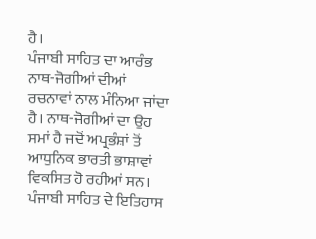ਹੈ।
ਪੰਜਾਬੀ ਸਾਹਿਤ ਦਾ ਆਰੰਭ ਨਾਥ-ਜੋਗੀਆਂ ਦੀਆਂ ਰਚਨਾਵਾਂ ਨਾਲ ਮੰਨਿਆ ਜਾਂਦਾ ਹੈ। ਨਾਥ-ਜੋਗੀਆਂ ਦਾ ਉਹ ਸਮਾਂ ਹੈ ਜਦੋਂ ਅਪ੍ਰਭੰਸ਼ਾਂ ਤੋਂ ਆਧੁਨਿਕ ਭਾਰਤੀ ਭਾਸ਼ਾਵਾਂ ਵਿਕਸਿਤ ਹੋ ਰਹੀਆਂ ਸਨ। ਪੰਜਾਬੀ ਸਾਹਿਤ ਦੇ ਇਤਿਹਾਸ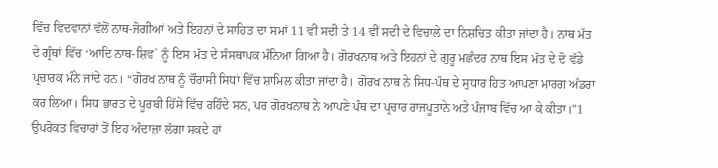ਵਿੱਚ ਵਿਦਵਾਨਾਂ ਵੱਲੋਂ ਨਾਥ-ਜੋਗੀਆਂ ਅਤੇ ਇਹਨਾਂ ਦੇ ਸਾਹਿਤ ਦਾ ਸਮਾਂ 11 ਵੀਂ ਸਦੀ ਤੇ 14 ਵੀਂ ਸਦੀ ਦੇ ਵਿਚਾਲੇ ਦਾ ਨਿਸ਼ਚਿਤ ਕੀਤਾ ਜਾਂਦਾ ਹੈ। ਨਾਥ ਮੱਤ ਦੇ ਗ੍ਰੰਥਾਂ ਵਿੱਚ ‘ਆਦਿ ਨਾਥ-ਸ਼ਿਵ` ਨੂੰ ਇਸ ਮੱਤ ਦੇ ਸੰਸਥਾਪਕ ਮੰਨਿਆ ਗਿਆ ਹੈ। ਗੋਰਖਨਾਥ ਅਤੇ ਇਹਨਾਂ ਦੇ ਗੁਰੂ ਮਛੰਦਰ ਨਾਥ ਇਸ ਮੱਤ ਦੇ ਦੋ ਵੱਡੇ ਪ੍ਰਚਾਰਕ ਮੰਨੇ ਜਾਂਦੇ ਹਨ। “ਗੋਰਖ ਨਾਥ ਨੂੰ ਚੌਰਾਸੀ ਸਿਧਾਂ ਵਿੱਚ ਸ਼ਾਮਿਲ ਕੀਤਾ ਜਾਂਦਾ ਹੈ। ਗੋਰਖ ਨਾਥ ਨੇ ਸਿਧ-ਪੰਥ ਦੇ ਸੁਧਾਰ ਹਿਤ ਆਪਣਾ ਮਾਰਗ ਅੱਡਰਾ ਕਰ ਲਿਆ। ਸਿਧ ਭਾਰਤ ਦੇ ਪੂਰਬੀ ਹਿੱਸੇ ਵਿੱਚ ਰਹਿੰਦੇ ਸਨ, ਪਰ ਗੋਰਖਨਾਥ ਨੇ ਆਪਣੇ ਪੰਥ ਦਾ ਪ੍ਰਚਾਰ ਰਾਜਪੂਤਾਨੇ ਅਤੇ ਪੰਜਾਬ ਵਿੱਚ ਆ ਕੇ ਕੀਤਾ।”1 ਉਪਰੋਕਤ ਵਿਚਾਰਾਂ ਤੋਂ ਇਹ ਅੰਦਾਜ਼ਾ ਲੱਗਾ ਸਕਦੇ ਹਾਂ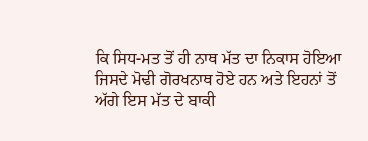ਕਿ ਸਿਧ-ਮਤ ਤੋਂ ਹੀ ਨਾਥ ਮੱਤ ਦਾ ਨਿਕਾਸ ਹੋਇਆ ਜਿਸਦੇ ਮੋਢੀ ਗੋਰਖਨਾਥ ਹੋਏ ਹਨ ਅਤੇ ਇਹਨਾਂ ਤੋਂ ਅੱਗੇ ਇਸ ਮੱਤ ਦੇ ਬਾਕੀ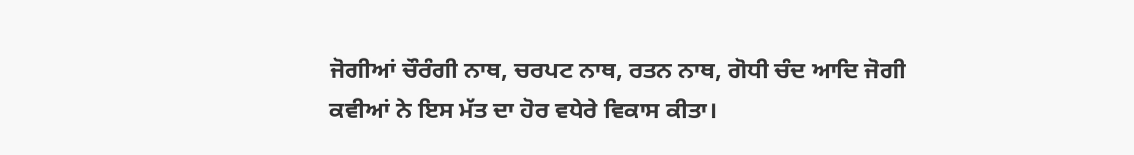ਜੋਗੀਆਂ ਚੌਰੰਗੀ ਨਾਥ, ਚਰਪਟ ਨਾਥ, ਰਤਨ ਨਾਥ, ਗੋਧੀ ਚੰਦ ਆਦਿ ਜੋਗੀ ਕਵੀਆਂ ਨੇ ਇਸ ਮੱਤ ਦਾ ਹੋਰ ਵਧੇਰੇ ਵਿਕਾਸ ਕੀਤਾ।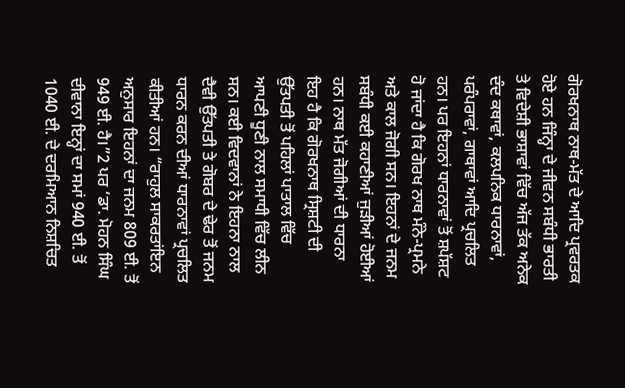ਗੋਰਖਨਾਥ ਨਾਥ-ਮੱਤ ਦੇ ਆਦਿ ਪ੍ਰਵਰਤਕ ਹੋਏ ਹਨ ਜਿੰਨ੍ਹਾ ਦੇ ਜੀਵਨ ਸਬੰਧੀ ਭਾਰਤੀ ਤੇ ਵਿਦੇਸ਼ੀ ਭਾਸ਼ਾਵਾਂ ਵਿੱਚ ਅੱਜ ਤੱਕ ਅਨੇਕ ਦੰਦ ਕਥਾਵਾਂ, ਕਲਪਨਿਕ ਧਾਰਨਾਵਾਂ, ਪਰੰਪਰਾਵਾਂ, ਗਾਥਾਵਾਂ ਆਦਿ ਪ੍ਰਚਲਿਤ ਹਨ। ਪਰ ਇਹਨਾਂ ਧਾਰਨਾਵਾਂ ਤੋਂ ਸ਼ਪੱਸ਼ਟ ਹੋ ਜਾਂਦਾ ਹੈ ਕਿ ਗੋਰਖ ਨਾਥ ਮੰਨੇ-ਪ੍ਰਮਨੇ ਅਤੇ ਕਾਲ ਜੋਗੀ ਸਨ। ਇਹਨਾਂ ਦੇ ਜਨਮ ਸਬੰਧੀ ਕਈ ਕਹਾਣੀਆਂ ਜੁੜੀਆਂ ਹੋਈਆਂ ਹਨ। ਨਾਥ ਮੱਤ ਜੋਗੀਆਂ ਦੀ ਧਾਰਨਾ ਇਹ ਹੈ ਕਿ ਗੋਰਖਨਾਥ ਸ੍ਰਿਸ਼ਟੀ ਦੀ ਉੱਤਪਤੀ ਤੋਂ ਪਹਿਲਾਂ ਪਾਤਾਲ ਵਿੱਚ ਆਪਣੀ ਧੂਣੀ ਨਾਲ ਸਮਾਧੀ ਵਿੱਚ ਲੀਨ ਸਨ। ਕਈ ਵਿਦਵਾਨਾਂ ਨੇ ਇਹਨਾ ਨਾਲ ਦੈਵੀ ਉੱਤਪਤੀ ਤੇ ਗੋਬਰ ਦੇ ਢੇਰ ਤੋਂ ਜਨਮ ਧਾਰਨ ਕਰਨ ਦੀਆਂ ਧਾਰਨਾਵਾਂ ਪ੍ਰਚਲਿਤ ਕੀਤੀਆਂ ਹਨ। “ਰਾਹੁਲ ਸਾਕਰਤਾਂਇਨ ਅਨੁਸਾਰ ਇਹਨਾਂ ਦਾ ਜਨਮ 809 ਈ. ਤੋਂ 949 ਈ. ਹੈ।”2 ਪਰ ‘ਡਾ. ਮੋਹਨ ਸਿੰਘ ਦੀਵਾਨਾ ਇਨ੍ਹਾਂ ਦਾ ਸਮਾਂ 940 ਈ. ਤੋਂ 1040 ਈ. ਦੇ ਦਰਮਿਆਨ ਨਿਸ਼ਚਿਤ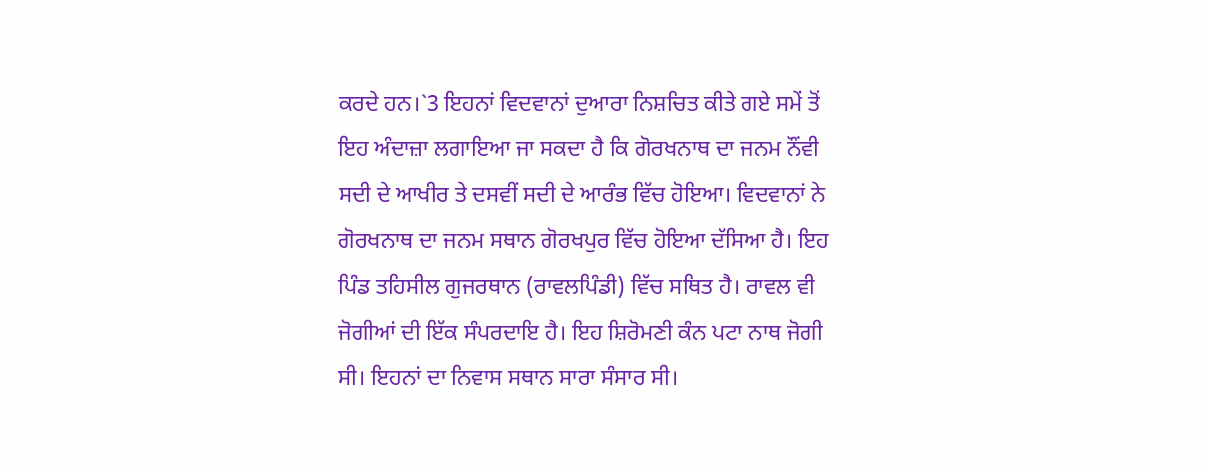ਕਰਦੇ ਹਨ।`3 ਇਹਨਾਂ ਵਿਦਵਾਨਾਂ ਦੁਆਰਾ ਨਿਸ਼ਚਿਤ ਕੀਤੇ ਗਏ ਸਮੇਂ ਤੋਂ ਇਹ ਅੰਦਾਜ਼ਾ ਲਗਾਇਆ ਜਾ ਸਕਦਾ ਹੈ ਕਿ ਗੋਰਖਨਾਥ ਦਾ ਜਨਮ ਨੌਂਵੀ ਸਦੀ ਦੇ ਆਖੀਰ ਤੇ ਦਸਵੀਂ ਸਦੀ ਦੇ ਆਰੰਭ ਵਿੱਚ ਹੋਇਆ। ਵਿਦਵਾਨਾਂ ਨੇ ਗੋਰਖਨਾਥ ਦਾ ਜਨਮ ਸਥਾਨ ਗੋਰਖਪੁਰ ਵਿੱਚ ਹੋਇਆ ਦੱਸਿਆ ਹੈ। ਇਹ ਪਿੰਡ ਤਹਿਸੀਲ ਗੁਜਰਥਾਨ (ਰਾਵਲਪਿੰਡੀ) ਵਿੱਚ ਸਥਿਤ ਹੈ। ਰਾਵਲ ਵੀ ਜੋਗੀਆਂ ਦੀ ਇੱਕ ਸੰਪਰਦਾਇ ਹੈ। ਇਹ ਸ਼ਿਰੋਮਣੀ ਕੰਨ ਪਟਾ ਨਾਥ ਜੋਗੀ ਸੀ। ਇਹਨਾਂ ਦਾ ਨਿਵਾਸ ਸਥਾਨ ਸਾਰਾ ਸੰਸਾਰ ਸੀ।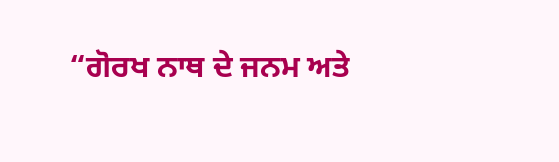“ਗੋਰਖ ਨਾਥ ਦੇ ਜਨਮ ਅਤੇ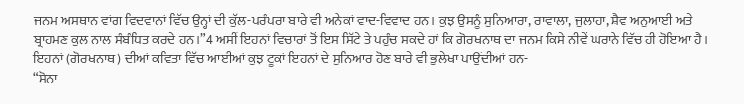ਜਨਮ ਅਸਥਾਨ ਵਾਂਗ ਵਿਦਵਾਨਾਂ ਵਿੱਚ ਉਨ੍ਹਾਂ ਦੀ ਕੁੱਲ-ਪਰੰਪਰਾ ਬਾਰੇ ਵੀ ਅਨੇਕਾਂ ਵਾਦ-ਵਿਵਾਦ ਹਨ। ਕੁਝ ਉਸਨੂੰ ਸੁਨਿਆਰਾ, ਰਾਵਾਲਾ, ਜੁਲਾਹਾ, ਸ਼ੈਵ ਅਨੁਆਈ ਅਤੇ ਬ੍ਰਾਹਮਣ ਕੁਲ ਨਾਲ ਸੰਬੰਧਿਤ ਕਰਦੇ ਹਨ।”4 ਅਸੀਂ ਇਹਨਾਂ ਵਿਚਾਰਾਂ ਤੋਂ ਇਸ ਸਿੱਟੇ ਤੇ ਪਹੁੰਚ ਸਕਦੇ ਹਾਂ ਕਿ ਗੋਰਖਨਾਥ ਦਾ ਜਨਮ ਕਿਸੇ ਨੀਵੇਂ ਘਰਾਨੇ ਵਿੱਚ ਹੀ ਹੋਇਆ ਹੈ। ਇਹਨਾਂ (ਗੋਰਖਨਾਥ) ਦੀਆਂ ਕਵਿਤਾ ਵਿੱਚ ਆਈਆਂ ਕੁਝ ਟੂਕਾਂ ਇਹਨਾਂ ਦੇ ਸੁਨਿਆਰ ਹੋਣ ਬਾਰੇ ਵੀ ਭੁਲੇਖਾ ਪਾਉਂਦੀਆਂ ਹਨ-
“ਸੋਨਾ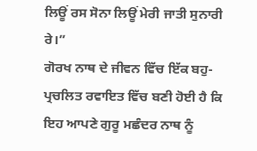ਲਿਊਂ ਰਸ ਸੋਨਾ ਲਿਊਂ ਮੇਰੀ ਜਾਤੀ ਸੁਨਾਰੀ ਰੇ।”
ਗੋਰਖ ਨਾਥ ਦੇ ਜੀਵਨ ਵਿੱਚ ਇੱਕ ਬਹੁ-ਪ੍ਰਚਲਿਤ ਰਵਾਇਤ ਵਿੱਚ ਬਣੀ ਹੋਈ ਹੈ ਕਿ ਇਹ ਆਪਣੇ ਗੁਰੂ ਮਛੰਦਰ ਨਾਥ ਨੂੰ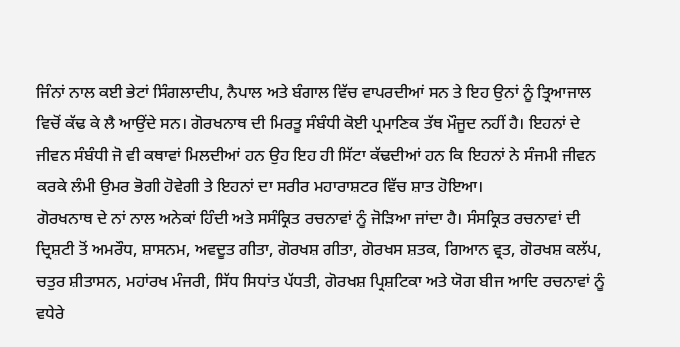ਜਿੰਨਾਂ ਨਾਲ ਕਈ ਭੇਟਾਂ ਸਿੰਗਲਾਦੀਪ, ਨੈਪਾਲ ਅਤੇ ਬੰਗਾਲ ਵਿੱਚ ਵਾਪਰਦੀਆਂ ਸਨ ਤੇ ਇਹ ਉਨਾਂ ਨੂੰ ਤ੍ਰਿਆਜਾਲ ਵਿਚੋਂ ਕੱਢ ਕੇ ਲੈ ਆਉਂਦੇ ਸਨ। ਗੋਰਖਨਾਥ ਦੀ ਮਿਰਤੂ ਸੰਬੰਧੀ ਕੋਈ ਪ੍ਰਮਾਣਿਕ ਤੱਥ ਮੌਜੂਦ ਨਹੀਂ ਹੈ। ਇਹਨਾਂ ਦੇ ਜੀਵਨ ਸੰਬੰਧੀ ਜੋ ਵੀ ਕਥਾਵਾਂ ਮਿਲਦੀਆਂ ਹਨ ਉਹ ਇਹ ਹੀ ਸਿੱਟਾ ਕੱਢਦੀਆਂ ਹਨ ਕਿ ਇਹਨਾਂ ਨੇ ਸੰਜਮੀ ਜੀਵਨ ਕਰਕੇ ਲੰਮੀ ਉਮਰ ਭੋਗੀ ਹੋਵੇਗੀ ਤੇ ਇਹਨਾਂ ਦਾ ਸਰੀਰ ਮਹਾਰਾਸ਼ਟਰ ਵਿੱਚ ਸ਼ਾਤ ਹੋਇਆ।
ਗੋਰਖਨਾਥ ਦੇ ਨਾਂ ਨਾਲ ਅਨੇਕਾਂ ਹਿੰਦੀ ਅਤੇ ਸਸੰਕ੍ਰਿਤ ਰਚਨਾਵਾਂ ਨੂੰ ਜੋੜਿਆ ਜਾਂਦਾ ਹੈ। ਸੰਸਕ੍ਰਿਤ ਰਚਨਾਵਾਂ ਦੀ ਦ੍ਰਿਸ਼ਟੀ ਤੋਂ ਅਮਰੌਧ, ਸ਼ਾਸਨਮ, ਅਵਦੂਤ ਗੀਤਾ, ਗੋਰਖਸ਼ ਗੀਤਾ, ਗੋਰਖਸ ਸ਼ਤਕ, ਗਿਆਨ ਵ੍ਰਤ, ਗੋਰਖਸ਼ ਕਲੱਪ, ਚਤੁਰ ਸ਼ੀਤਾਸਨ, ਮਹਾਂਰਖ ਮੰਜਰੀ, ਸਿੱਧ ਸਿਧਾਂਤ ਪੱਧਤੀ, ਗੋਰਖਸ਼ ਪ੍ਰਿਸ਼ਟਿਕਾ ਅਤੇ ਯੋਗ ਬੀਜ ਆਦਿ ਰਚਨਾਵਾਂ ਨੂੰ ਵਧੇਰੇ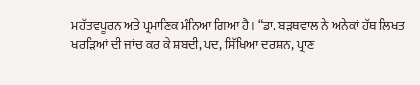ਮਹੱਤਵਪੂਰਨ ਅਤੇ ਪ੍ਰਮਾਣਿਕ ਮੰਨਿਆ ਗਿਆ ਹੈ। “ਡਾ. ਬੜਥਵਾਲ ਨੇ ਅਨੇਕਾਂ ਹੱਥ ਲਿਖਤ ਖਰੜਿਆਂ ਦੀ ਜਾਂਚ ਕਰ ਕੇ ਸ਼ਬਦੀ, ਪਦ, ਸਿੱਖਿਆ ਦਰਸ਼ਨ, ਪ੍ਰਾਣ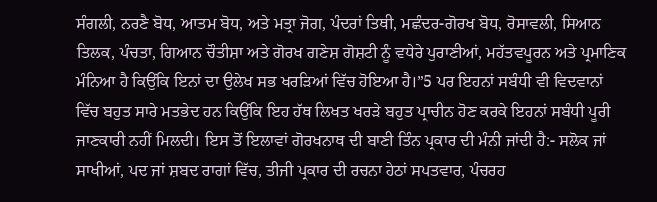ਸੰਗਲੀ, ਨਰਣੈ ਬੋਧ, ਆਤਮ ਬੋਧ, ਅਤੇ ਮਤ੍ਰਾ ਜੋਗ, ਪੰਦਰਾਂ ਤਿਥੀ, ਮਛੰਦਰ-ਗੋਰਖ ਬੋਧ, ਰੋਸਾਵਲੀ, ਸਿਆਨ ਤਿਲਕ, ਪੰਚਤਾ, ਗਿਆਨ ਚੌਤੀਸ਼ਾ ਅਤੇ ਗੋਰਖ ਗਣੇਸ਼ ਗੋਸ਼ਟੀ ਨੂੰ ਵਧੇਰੇ ਪੁਰਾਣੀਆਂ, ਮਹੱਤਵਪੂਰਨ ਅਤੇ ਪ੍ਰਮਾਣਿਕ ਮੰਨਿਆ ਹੈ ਕਿਉਂਕਿ ਇਨਾਂ ਦਾ ਉਲੇਖ ਸਭ ਖਰੜਿਆਂ ਵਿੱਚ ਹੋਇਆ ਹੈ।”5 ਪਰ ਇਹਨਾਂ ਸਬੰਧੀ ਵੀ ਵਿਦਵਾਨਾਂ ਵਿੱਚ ਬਹੁਤ ਸਾਰੇ ਮਤਭੇਦ ਹਨ ਕਿਉਂਕਿ ਇਹ ਹੱਥ ਲਿਖਤ ਖਰੜੇ ਬਹੁਤ ਪ੍ਰਾਚੀਨ ਹੋਣ ਕਰਕੇ ਇਹਨਾਂ ਸਬੰਧੀ ਪੂਰੀ ਜਾਣਕਾਰੀ ਨਹੀਂ ਮਿਲਦੀ। ਇਸ ਤੋਂ ਇਲਾਵਾਂ ਗੋਰਖਨਾਥ ਦੀ ਬਾਣੀ ਤਿੰਨ ਪ੍ਰਕਾਰ ਦੀ ਮੰਨੀ ਜਾਂਦੀ ਹੈ:- ਸਲੋਕ ਜਾਂ ਸਾਖੀਆਂ, ਪਦ ਜਾਂ ਸ਼ਬਦ ਰਾਗਾਂ ਵਿੱਚ, ਤੀਜੀ ਪ੍ਰਕਾਰ ਦੀ ਰਚਨਾ ਹੇਠਾਂ ਸਪਤਵਾਰ, ਪੰਚਰਹ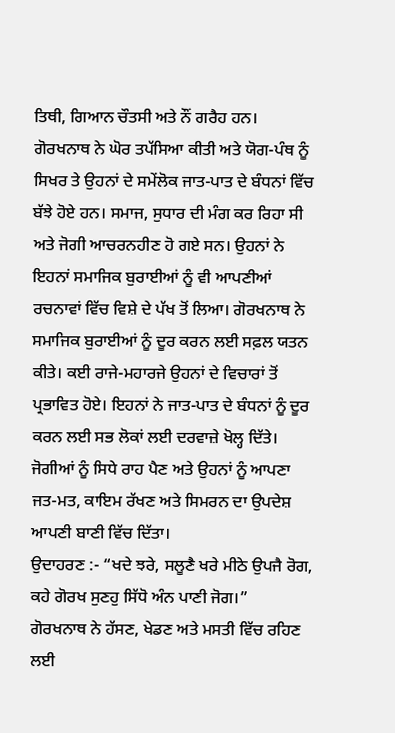ਤਿਥੀ, ਗਿਆਨ ਚੌਤਸੀ ਅਤੇ ਨੌਂ ਗਰੈਹ ਹਨ।
ਗੋਰਖਨਾਥ ਨੇ ਘੋਰ ਤਪੱਸਿਆ ਕੀਤੀ ਅਤੇ ਯੋਗ-ਪੰਥ ਨੂੰ ਸਿਖਰ ਤੇ ਉਹਨਾਂ ਦੇ ਸਮੇਂਲੋਕ ਜਾਤ-ਪਾਤ ਦੇ ਬੰਧਨਾਂ ਵਿੱਚ ਬੱਝੇ ਹੋਏ ਹਨ। ਸਮਾਜ, ਸੁਧਾਰ ਦੀ ਮੰਗ ਕਰ ਰਿਹਾ ਸੀ ਅਤੇ ਜੋਗੀ ਆਚਰਨਹੀਣ ਹੋ ਗਏ ਸਨ। ਉਹਨਾਂ ਨੇ ਇਹਨਾਂ ਸਮਾਜਿਕ ਬੁਰਾਈਆਂ ਨੂੰ ਵੀ ਆਪਣੀਆਂ ਰਚਨਾਵਾਂ ਵਿੱਚ ਵਿਸ਼ੇ ਦੇ ਪੱਖ ਤੋਂ ਲਿਆ। ਗੋਰਖਨਾਥ ਨੇ ਸਮਾਜਿਕ ਬੁਰਾਈਆਂ ਨੂੰ ਦੂਰ ਕਰਨ ਲਈ ਸਫ਼ਲ ਯਤਨ ਕੀਤੇ। ਕਈ ਰਾਜੇ-ਮਹਾਰਜੇ ਉਹਨਾਂ ਦੇ ਵਿਚਾਰਾਂ ਤੋਂ ਪ੍ਰਭਾਵਿਤ ਹੋਏ। ਇਹਨਾਂ ਨੇ ਜਾਤ-ਪਾਤ ਦੇ ਬੰਧਨਾਂ ਨੂੰ ਦੂਰ ਕਰਨ ਲਈ ਸਭ ਲੋਕਾਂ ਲਈ ਦਰਵਾਜ਼ੇ ਖੋਲ੍ਹ ਦਿੱਤੇ। ਜੋਗੀਆਂ ਨੂੰ ਸਿਧੇ ਰਾਹ ਪੈਣ ਅਤੇ ਉਹਨਾਂ ਨੂੰ ਆਪਣਾ ਜਤ-ਮਤ, ਕਾਇਮ ਰੱਖਣ ਅਤੇ ਸਿਮਰਨ ਦਾ ਉਪਦੇਸ਼ ਆਪਣੀ ਬਾਣੀ ਵਿੱਚ ਦਿੱਤਾ।
ਉਦਾਹਰਣ :- “ਖਦੇ ਝਰੇ, ਸਲੂਣੈ ਖਰੇ ਮੀਠੇ ਉਪਜੈ ਰੋਗ, ਕਹੇ ਗੋਰਖ ਸੁਣਹੁ ਸਿੱਧੋ ਅੰਨ ਪਾਣੀ ਜੋਗ।”
ਗੋਰਖਨਾਥ ਨੇ ਹੱਸਣ, ਖੇਡਣ ਅਤੇ ਮਸਤੀ ਵਿੱਚ ਰਹਿਣ ਲਈ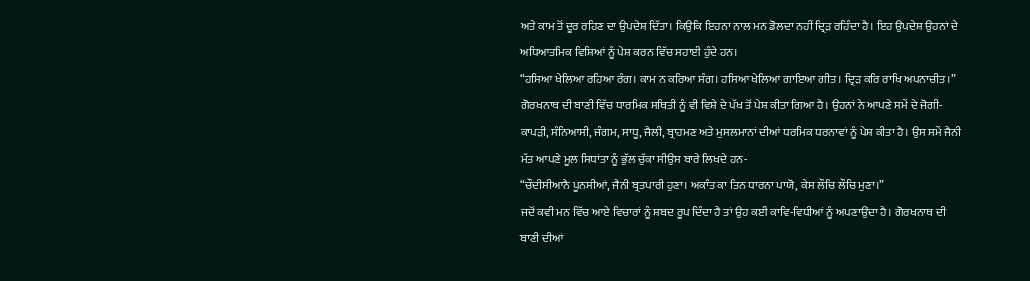ਅਤੇ ਕਾਮ ਤੋਂ ਦੂਰ ਰਹਿਣ ਦਾ ਉਪਦੇਸ਼ ਦਿੱਤਾ। ਕਿਉਕਿ ਇਹਨਾ ਨਾਲ ਮਨ ਡੋਲਦਾ ਨਹੀਂ ਦ੍ਰਿੜ ਰਹਿੰਦਾ ਹੈ। ਇਹ ਉਪਦੇਸ਼ ਉਹਨਾਂ ਦੇ ਅਧਿਆਤਮਿਕ ਵਿਸ਼ਿਆਂ ਨੂੰ ਪੇਸ਼ ਕਰਨ ਵਿੱਚ ਸਹਾਈ ਹੁੰਦੇ ਹਨ।
“ਹਸਿਆ ਖੇਲਿਆ ਰਹਿਆ ਰੰਗ। ਕਾਮ ਨ ਕਰਿਆ ਸੰਗ। ਹਸਿਆ ਖੇਲਿਆ ਗਾਇਆ ਗੀਤ। ਦ੍ਰਿੜ ਕਰਿ ਰਾਖਿ ਅਪਨਾਚੀਤ।”
ਗੋਰਖਨਾਥ ਦੀ ਬਾਣੀ ਵਿੱਚ ਧਾਰਮਿਕ ਸਥਿਤੀ ਨੂੰ ਵੀ ਵਿਸ਼ੇ ਦੇ ਪੱਖ ਤੋਂ ਪੇਸ਼ ਕੀਤਾ ਗਿਆ ਹੈ। ਉਹਨਾਂ ਨੇ ਆਪਣੇ ਸਮੇਂ ਦੇ ਜੋਗੀ-ਕਾਪੜੀ, ਸੰਨਿਆਸੀ, ਜੰਗਮ, ਸਾਧੂ, ਜੈਲੀ, ਬ੍ਰਾਹਮਣ ਅਤੇ ਮੁਸਲਮਾਨਾਂ ਦੀਆਂ ਧਰਮਿਕ ਧਰਨਾਵਾਂ ਨੂੰ ਪੇਸ਼ ਕੀਤਾ ਹੈ। ਉਸ ਸਮੇਂ ਜੈਨੀ ਮੱਤ ਆਪਣੇ ਮੂਲ ਸਿਧਾਂਤਾ ਨੂੰ ਭੁੱਲ ਚੁੱਕਾ ਸੀਉਸ ਬਾਰੇ ਲਿਖਦੇ ਹਨ-
“ਚੌਦੀਸੀਆਨੈ ਪੂਨਸੀਆਂ, ਜੈਨੀ ਬ੍ਰਤਪਾਰੀ ਹੁਣਾ। ਅਕਾੰਤ ਕਾ ਤਿਨ ਧਾਰਨਾ ਪਾਯੋ, ਕੇਸ ਲੌਚਿ ਲੌਚਿ ਮੁਣਾ।”
ਜਦੋਂ ਕਵੀ ਮਨ ਵਿੱਚ ਆਏ ਵਿਚਾਰਾਂ ਨੂੰ ਸ਼ਬਦ ਰੂਪ ਦਿੰਦਾ ਹੈ ਤਾਂ ਉਹ ਕਈ ਕਾਵਿ-ਵਿਧੀਆਂ ਨੂੰ ਅਪਣਾਉਂਦਾ ਹੈ। ਗੋਰਖਨਾਥ ਦੀ ਬਾਣੀ ਦੀਆਂ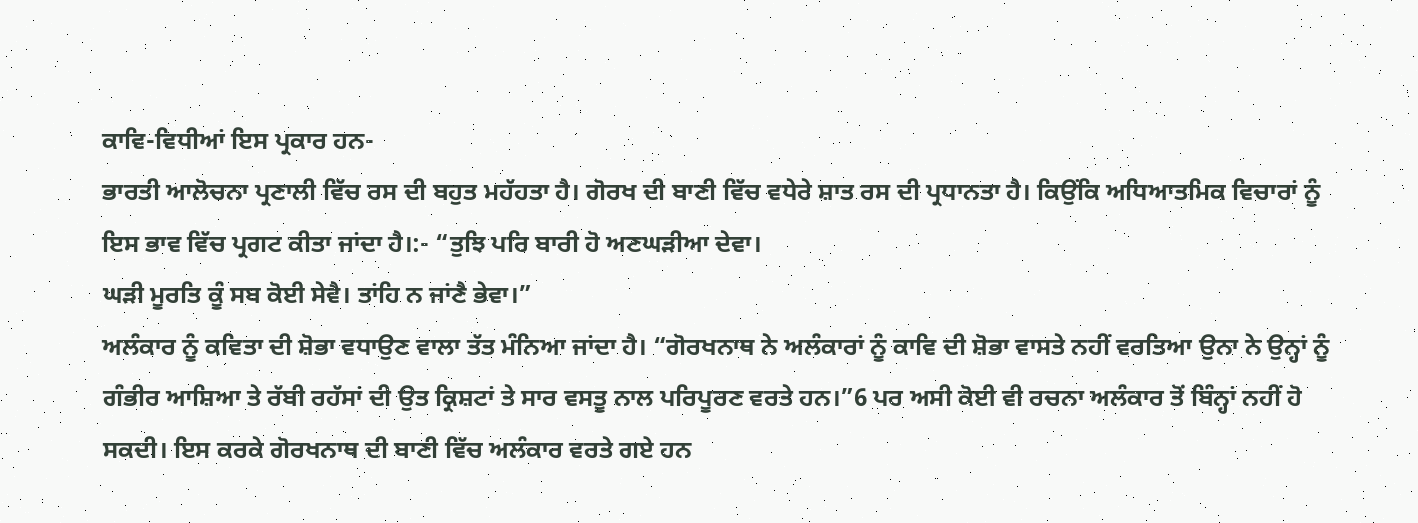ਕਾਵਿ-ਵਿਧੀਆਂ ਇਸ ਪ੍ਰਕਾਰ ਹਨ-
ਭਾਰਤੀ ਆਲੋਚਨਾ ਪ੍ਰਣਾਲੀ ਵਿੱਚ ਰਸ ਦੀ ਬਹੁਤ ਮਹੱਹਤਾ ਹੈ। ਗੋਰਖ ਦੀ ਬਾਣੀ ਵਿੱਚ ਵਧੇਰੇ ਸ਼ਾਤ ਰਸ ਦੀ ਪ੍ਰਧਾਨਤਾ ਹੈ। ਕਿਉਂਕਿ ਅਧਿਆਤਮਿਕ ਵਿਚਾਰਾਂ ਨੂੰ ਇਸ ਭਾਵ ਵਿੱਚ ਪ੍ਰਗਟ ਕੀਤਾ ਜਾਂਦਾ ਹੈ।:- “ਤੁਝਿ ਪਰਿ ਬਾਰੀ ਹੋ ਅਣਘੜੀਆ ਦੇਵਾ।
ਘੜੀ ਮੂਰਤਿ ਕੂੰ ਸਬ ਕੋਈ ਸੇਵੈ। ਤਾਂਹਿ ਨ ਜਾਂਣੈ ਭੇਵਾ।”
ਅਲੰਕਾਰ ਨੂੰ ਕਵਿਤਾ ਦੀ ਸ਼ੋਭਾ ਵਧਾਉਣ ਵਾਲਾ ਤੱਤ ਮੰਨਿਆ ਜਾਂਦਾ ਹੈ। “ਗੋਰਖਨਾਥ ਨੇ ਅਲੰਕਾਰਾਂ ਨੂੰ ਕਾਵਿ ਦੀ ਸ਼ੋਭਾ ਵਾਸਤੇ ਨਹੀਂ ਵਰਤਿਆ ਉਨਾ ਨੇ ਉਨ੍ਹਾਂ ਨੂੰ ਗੰਭੀਰ ਆਸ਼ਿਆ ਤੇ ਰੱਬੀ ਰਹੱਸਾਂ ਦੀ ਉਤ ਕ੍ਰਿਸ਼ਟਾਂ ਤੇ ਸਾਰ ਵਸਤੂ ਨਾਲ ਪਰਿਪੂਰਣ ਵਰਤੇ ਹਨ।”6 ਪਰ ਅਸੀ ਕੋਈ ਵੀ ਰਚਨਾ ਅਲੰਕਾਰ ਤੋਂ ਬਿੰਨ੍ਹਾਂ ਨਹੀਂ ਹੋ ਸਕਦੀ। ਇਸ ਕਰਕੇ ਗੋਰਖਨਾਥ ਦੀ ਬਾਣੀ ਵਿੱਚ ਅਲੰਕਾਰ ਵਰਤੇ ਗਏ ਹਨ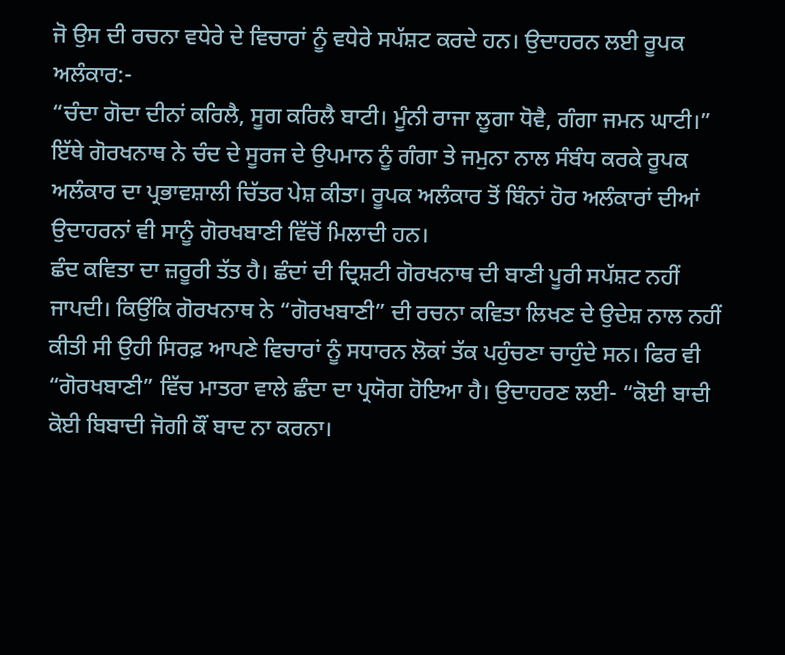ਜੋ ਉਸ ਦੀ ਰਚਨਾ ਵਧੇਰੇ ਦੇ ਵਿਚਾਰਾਂ ਨੂੰ ਵਧੇਰੇ ਸਪੱਸ਼ਟ ਕਰਦੇ ਹਨ। ਉਦਾਹਰਨ ਲਈ ਰੂਪਕ ਅਲੰਕਾਰ:-
“ਚੰਦਾ ਗੋਦਾ ਦੀਨਾਂ ਕਰਿਲੈ, ਸੂਗ ਕਰਿਲੈ ਬਾਟੀ। ਮੂੰਨੀ ਰਾਜਾ ਲੂਗਾ ਧੋਵੈ, ਗੰਗਾ ਜਮਨ ਘਾਟੀ।”
ਇੱਥੇ ਗੋਰਖਨਾਥ ਨੇ ਚੰਦ ਦੇ ਸੂਰਜ ਦੇ ਉਪਮਾਨ ਨੂੰ ਗੰਗਾ ਤੇ ਜਮੁਨਾ ਨਾਲ ਸੰਬੰਧ ਕਰਕੇ ਰੂਪਕ ਅਲੰਕਾਰ ਦਾ ਪ੍ਰਭਾਵਸ਼ਾਲੀ ਚਿੱਤਰ ਪੇਸ਼ ਕੀਤਾ। ਰੂਪਕ ਅਲੰਕਾਰ ਤੋਂ ਬਿੰਨਾਂ ਹੋਰ ਅਲੰਕਾਰਾਂ ਦੀਆਂ ਉਦਾਹਰਨਾਂ ਵੀ ਸਾਨੂੰ ਗੋਰਖਬਾਣੀ ਵਿੱਚੋਂ ਮਿਲਾਦੀ ਹਨ।
ਛੰਦ ਕਵਿਤਾ ਦਾ ਜ਼ਰੂਰੀ ਤੱਤ ਹੈ। ਛੰਦਾਂ ਦੀ ਦ੍ਰਿਸ਼ਟੀ ਗੋਰਖਨਾਥ ਦੀ ਬਾਣੀ ਪੂਰੀ ਸਪੱਸ਼ਟ ਨਹੀਂ ਜਾਪਦੀ। ਕਿਉਂਕਿ ਗੋਰਖਨਾਥ ਨੇ “ਗੋਰਖਬਾਣੀ” ਦੀ ਰਚਨਾ ਕਵਿਤਾ ਲਿਖਣ ਦੇ ਉਦੇਸ਼ ਨਾਲ ਨਹੀਂ ਕੀਤੀ ਸੀ ਉਹੀ ਸਿਰਫ਼ ਆਪਣੇ ਵਿਚਾਰਾਂ ਨੂੰ ਸਧਾਰਨ ਲੋਕਾਂ ਤੱਕ ਪਹੁੰਚਣਾ ਚਾਹੁੰਦੇ ਸਨ। ਫਿਰ ਵੀ “ਗੋਰਖਬਾਣੀ” ਵਿੱਚ ਮਾਤਰਾ ਵਾਲੇ ਛੰਦਾ ਦਾ ਪ੍ਰਯੋਗ ਹੋਇਆ ਹੈ। ਉਦਾਹਰਣ ਲਈ- “ਕੋਈ ਬਾਦੀ ਕੋਈ ਬਿਬਾਦੀ ਜੋਗੀ ਕੌਂ ਬਾਦ ਨਾ ਕਰਨਾ।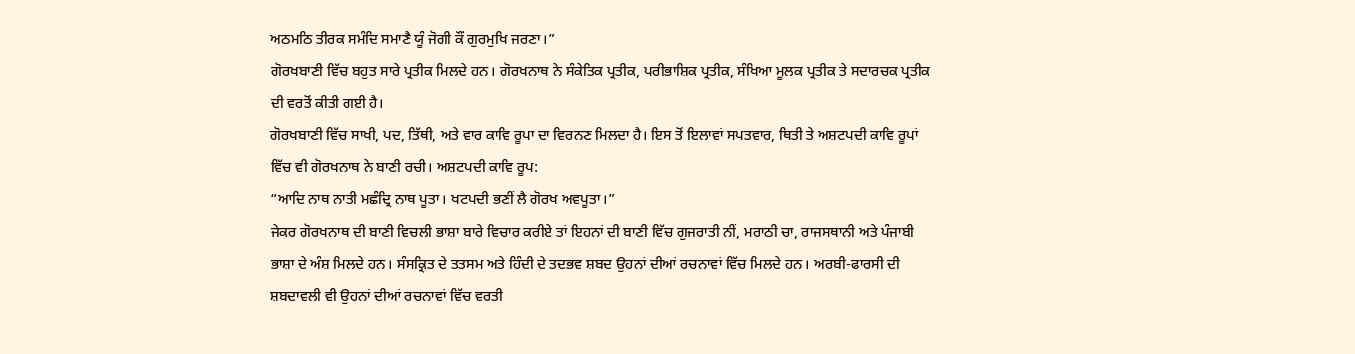ਅਠਮਠਿ ਤੀਰਕ ਸਮੰਦਿ ਸਮਾਣੈ ਯੂੰ ਜੋਗੀ ਕੌਂ ਗੁਰਮੁਖਿ ਜਰਣਾ।”
ਗੋਰਖਬਾਣੀ ਵਿੱਚ ਬਹੁਤ ਸਾਰੇ ਪ੍ਰਤੀਕ ਮਿਲਦੇ ਹਨ। ਗੋਰਖਨਾਥ ਨੇ ਸੰਕੇਤਿਕ ਪ੍ਰਤੀਕ, ਪਰੀਭਾਸ਼ਿਕ ਪ੍ਰਤੀਕ, ਸੰਖਿਆ ਮੂਲਕ ਪ੍ਰਤੀਕ ਤੇ ਸਦਾਰਚਕ ਪ੍ਰਤੀਕ ਦੀ ਵਰਤੋਂ ਕੀਤੀ ਗਈ ਹੈ।
ਗੋਰਖਬਾਣੀ ਵਿੱਚ ਸਾਖੀ, ਪਦ, ਤਿੱਥੀ, ਅਤੇ ਵਾਰ ਕਾਵਿ ਰੂਪਾ ਦਾ ਵਿਰਨਣ ਮਿਲਦਾ ਹੈ। ਇਸ ਤੋਂ ਇਲਾਵਾਂ ਸਪਤਵਾਰ, ਥਿਤੀ ਤੇ ਅਸ਼ਟਪਦੀ ਕਾਵਿ ਰੂਪਾਂ ਵਿੱਚ ਵੀ ਗੋਰਖਨਾਥ ਨੇ ਬਾਣੀ ਰਚੀ। ਅਸ਼ਟਪਦੀ ਕਾਵਿ ਰੂਪ:
“ਆਦਿ ਨਾਥ ਨਾਤੀ ਮਛੰਦ੍ਰਿ ਨਾਥ ਪੂਤਾ। ਖਟਪਦੀ ਭਣੀਂ ਲੈ ਗੋਰਖ ਅਵਪੂਤਾ।”
ਜੇਕਰ ਗੋਰਖਨਾਥ ਦੀ ਬਾਣੀ ਵਿਚਲੀ ਭਾਸ਼ਾ ਬਾਰੇ ਵਿਚਾਰ ਕਰੀਏ ਤਾਂ ਇਹਨਾਂ ਦੀ ਬਾਣੀ ਵਿੱਚ ਗੁਜਰਾਤੀ ਨੀਂ, ਮਰਾਠੀ ਚਾ, ਰਾਜਸਥਾਨੀ ਅਤੇ ਪੰਜਾਬੀ ਭਾਸ਼ਾ ਦੇ ਅੰਸ਼ ਮਿਲਦੇ ਹਨ। ਸੰਸਕ੍ਰਿਤ ਦੇ ਤਤਸਮ ਅਤੇ ਹਿੰਦੀ ਦੇ ਤਦਭਵ ਸ਼ਬਦ ਉਹਨਾਂ ਦੀਆਂ ਰਚਨਾਵਾਂ ਵਿੱਚ ਮਿਲਦੇ ਹਨ। ਅਰਬੀ-ਫਾਰਸੀ ਦੀ ਸ਼ਬਦਾਵਲੀ ਵੀ ਉਹਨਾਂ ਦੀਆਂ ਰਚਨਾਵਾਂ ਵਿੱਚ ਵਰਤੀ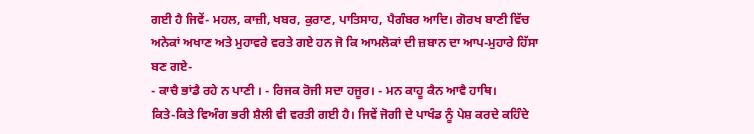ਗਈ ਹੈ ਜਿਵੇਂ- ਮਹਲ, ਕਾਜ਼ੀ, ਖਬਰ, ਕੁਰਾਣ, ਪਾਤਿਸਾਹ, ਪੈਗੰਬਰ ਆਦਿ। ਗੋਰਖ ਬਾਣੀ ਵਿੱਚ ਅਨੇਕਾਂ ਅਖਾਣ ਅਤੇ ਮੁਹਾਵਰੇ ਵਰਤੇ ਗਏ ਹਨ ਜੋ ਕਿ ਆਮਲੋਕਾਂ ਦੀ ਜ਼ਬਾਨ ਦਾ ਆਪ-ਮੁਹਾਰੇ ਹਿੱਸਾ ਬਣ ਗਏ-
- ਕਾਚੈ ਭਾਂਡੈ ਰਹੇ ਨ ਪਾਣੀ । - ਰਿਜਕ ਰੋਜੀ ਸਦਾ ਹਜੂਰ। - ਮਨ ਕਾਹੂ ਕੈਨ ਆਵੈ ਹਾਥਿ।
ਕਿਤੇ-ਕਿਤੇ ਵਿਅੰਗ ਭਰੀ ਸ਼ੈਲੀ ਵੀ ਵਰਤੀ ਗਈ ਹੈ। ਜਿਵੇਂ ਜੋਗੀ ਦੇ ਪਾਖੰਡ ਨੂੰ ਪੇਸ਼ ਕਰਦੇ ਕਹਿੰਦੇ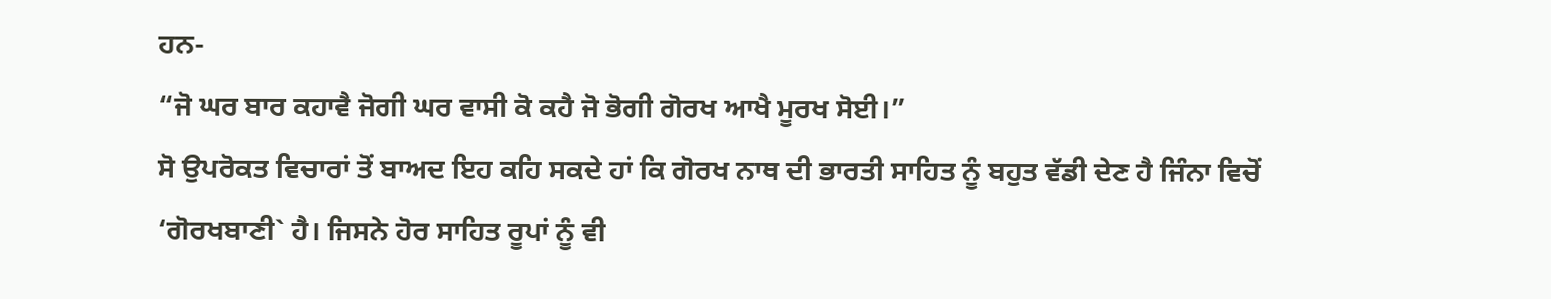ਹਨ-
“ਜੋ ਘਰ ਬਾਰ ਕਹਾਵੈ ਜੋਗੀ ਘਰ ਵਾਸੀ ਕੋ ਕਹੈ ਜੋ ਭੋਗੀ ਗੋਰਖ ਆਖੈ ਮੂਰਖ ਸੋਈ।”
ਸੋ ਉਪਰੋਕਤ ਵਿਚਾਰਾਂ ਤੋਂ ਬਾਅਦ ਇਹ ਕਹਿ ਸਕਦੇ ਹਾਂ ਕਿ ਗੋਰਖ ਨਾਥ ਦੀ ਭਾਰਤੀ ਸਾਹਿਤ ਨੂੰ ਬਹੁਤ ਵੱਡੀ ਦੇਣ ਹੈ ਜਿੰਨਾ ਵਿਚੋਂ ‘ਗੋਰਖਬਾਣੀ` ਹੈ। ਜਿਸਨੇ ਹੋਰ ਸਾਹਿਤ ਰੂਪਾਂ ਨੂੰ ਵੀ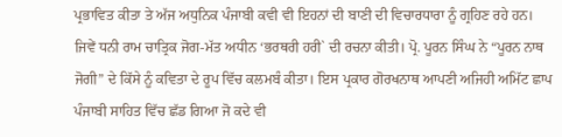ਪ੍ਰਭਾਵਿਤ ਕੀਤਾ ਤੇ ਅੱਜ ਅਧੁਨਿਕ ਪੰਜਾਬੀ ਕਵੀ ਵੀ ਇਹਨਾਂ ਦੀ ਬਾਣੀ ਦੀ ਵਿਚਾਰਧਾਰਾ ਨੂੰ ਗ੍ਰਹਿਣ ਰਹੇ ਹਨ। ਜਿਵੇਂ ਧਨੀ ਰਾਮ ਚਾਤ੍ਰਿਕ ਜੋਗ-ਮੱਤ ਅਧੀਨ ‘ਭਰਥਰੀ ਹਰੀ` ਦੀ ਰਚਨਾ ਕੀਤੀ। ਪ੍ਰੋ. ਪੂਰਨ ਸਿੰਘ ਨੇ “ਪੂਰਨ ਨਾਥ ਜੋਗੀ” ਦੇ ਕਿੱਸੇ ਨੂੰ ਕਵਿਤਾ ਦੇ ਰੂਪ ਵਿੱਚ ਕਲਮਬੰ ਕੀਤਾ। ਇਸ ਪ੍ਰਕਾਰ ਗੋਰਖਨਾਥ ਆਪਣੀ ਅਜਿਹੀ ਅਮਿੱਟ ਛਾਪ ਪੰਜਾਬੀ ਸਾਹਿਤ ਵਿੱਚ ਛੱਡ ਗਿਆ ਜੋ ਕਦੇ ਵੀ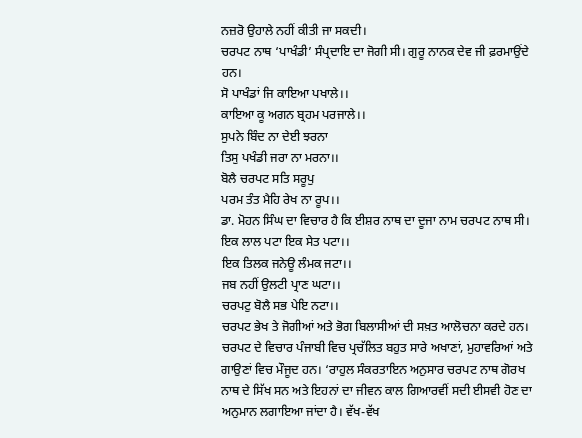ਨਜ਼ਰੋ ਉਹਾਲੇ ਨਹੀਂ ਕੀਤੀ ਜਾ ਸਕਦੀ।
ਚਰਪਟ ਨਾਥ ‘ਪਾਖੰਡੀ’ ਸੰਪ੍ਰਦਾਇ ਦਾ ਜੋਗੀ ਸੀ। ਗੁਰੂ ਨਾਨਕ ਦੇਵ ਜੀ ਫ਼ਰਮਾਉਂਦੇ ਹਨ।
ਸੋ ਪਾਖੰਡਾਂ ਜਿ ਕਾਇਆ ਪਖਾਲੇ।।
ਕਾਇਆ ਕੂ ਅਗਨ ਬ੍ਰਹਮ ਪਰਜਾਲੇ।।
ਸੁਪਨੇ ਬਿੰਦ ਨਾ ਦੇਈ ਝਰਨਾ
ਤਿਸੁ ਪਖੰਡੀ ਜਰਾ ਨਾ ਮਰਨਾ।।
ਬੋਲੈ ਚਰਪਟ ਸਤਿ ਸਰੂਪੁ
ਪਰਮ ਤੰਤ ਮੈਹਿ ਰੇਖ ਨਾ ਰੂਪ।।
ਡਾ. ਮੋਹਨ ਸਿੰਘ ਦਾ ਵਿਚਾਰ ਹੈ ਕਿ ਈਸ਼ਰ ਨਾਥ ਦਾ ਦੂਜਾ ਨਾਮ ਚਰਪਟ ਨਾਥ ਸੀ।
ਇਕ ਲਾਲ ਪਟਾ ਇਕ ਸੇਤ ਪਟਾ।।
ਇਕ ਤਿਲਕ ਜਨੇਊ ਲੰਮਕ ਜਟਾ।।
ਜਬ ਨਹੀਂ ਉਲਟੀ ਪ੍ਰਾਣ ਘਟਾ।।
ਚਰਪਟੁ ਬੋਲੈ ਸਭ ਪੇਇ ਨਟਾ।।
ਚਰਪਟ ਭੇਖ ਤੇ ਜੋਗੀਆਂ ਅਤੇ ਭੋਗ ਬਿਲਾਸੀਆਂ ਦੀ ਸਖ਼ਤ ਆਲੋਚਨਾ ਕਰਦੇ ਹਨ। ਚਰਪਟ ਦੇ ਵਿਚਾਰ ਪੰਜਾਬੀ ਵਿਚ ਪ੍ਰਚੱਲਿਤ ਬਹੁਤ ਸਾਰੇ ਅਖਾਣਾਂ, ਮੁਹਾਵਰਿਆਂ ਅਤੇ ਗਾਉਣਾਂ ਵਿਚ ਮੌਜੂਦ ਹਨ। ‘ਰਾਹੁਲ ਸੰਕਰਤਾਇਨ ਅਨੁਸਾਰ ਚਰਪਟ ਨਾਥ ਗੋਰਖ ਨਾਥ ਦੇ ਸਿੱਖ ਸਨ ਅਤੇ ਇਹਨਾਂ ਦਾ ਜੀਵਨ ਕਾਲ ਗਿਆਰਵੀਂ ਸਦੀ ਈਸਵੀ ਹੋਣ ਦਾ ਅਨੁਮਾਨ ਲਗਾਇਆ ਜਾਂਦਾ ਹੈ। ਵੱਖ-ਵੱਖ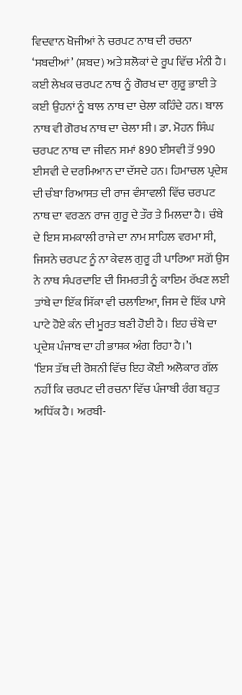ਵਿਦਵਾਨ ਖੋਜੀਆਂ ਨੇ ਚਰਪਟ ਨਾਥ ਦੀ ਰਚਨਾ ‘ਸਬਦੀਆਂ’ (ਸ਼ਬਦ) ਅਤੇ ਸ਼ਲੋਕਾਂ ਦੇ ਰੂਪ ਵਿੱਚ ਮੰਨੀ ਹੈ। ਕਈ ਲੇਖਕ ਚਰਪਟ ਨਾਥ ਨੂੰ ਗੋਰਖ ਦਾ ਗੁਰੂ ਭਾਈ ਤੇ ਕਈ ਉਹਨਾਂ ਨੂੰ ਬਾਲ ਨਾਥ ਦਾ ਚੇਲਾ ਕਹਿੰਦੇ ਹਨ। ਬਾਲ ਨਾਥ ਵੀ ਗੋਰਖ ਨਾਥ ਦਾ ਚੇਲਾ ਸੀ। ਡਾ. ਮੋਹਨ ਸਿੰਘ ਚਰਪਟ ਨਾਥ ਦਾ ਜੀਵਨ ਸਮਾਂ 890 ਈਸਵੀ ਤੋਂ 990 ਈਸਵੀ ਦੇ ਦਰਮਿਆਨ ਦਾ ਦੱਸਦੇ ਹਨ। ਹਿਮਾਚਲ ਪ੍ਰਦੇਸ਼ ਦੀ ਚੰਬਾ ਰਿਆਸਤ ਦੀ ਰਾਜ ਵੰਸਾਵਲੀ ਵਿੱਚ ਚਰਪਟ ਨਾਥ ਦਾ ਵਰਣਨ ਰਾਜ ਗੁਰੂ ਦੇ ਤੌਰ ਤੇ ਮਿਲਦਾ ਹੈ। ਚੰਬੇ ਦੇ ਇਸ ਸਮਕਾਲੀ ਰਾਜੇ ਦਾ ਨਾਮ ਸਾਹਿਲ ਵਰਮਾ ਸੀ, ਜਿਸਨੇ ਚਰਪਟ ਨੂੰ ਨਾ ਕੇਵਲ ਗੁਰੂ ਹੀ ਪਾਰਿਆ ਸਗੋਂ ਉਸ ਨੇ ਨਾਥ ਸੰਪਰਦਾਇ ਦੀ ਸਿਮਰਤੀ ਨੂੰ ਕਾਇਮ ਰੱਖਣ ਲਈ ਤਾਂਬੇ ਦਾ ਇੱਕ ਸਿੱਕਾ ਵੀ ਚਲਾਇਆ, ਜਿਸ ਦੇ ਇੱਕ ਪਾਸੇ ਪਾਟੇ ਹੋਏ ਕੰਨ ਦੀ ਮੂਰਤ ਬਣੀ ਹੋਈ ਹੈ। ਇਹ ਚੰਬੇ ਦਾ ਪ੍ਰਦੇਸ਼ ਪੰਜਾਬ ਦਾ ਹੀ ਭਾਸ਼ਕ ਅੰਗ ਰਿਹਾ ਹੈ।’1
‘ਇਸ ਤੱਥ ਦੀ ਰੋਸ਼ਨੀ ਵਿੱਚ ਇਹ ਕੋਈ ਅਲੋਕਾਰ ਗੱਲ ਨਹੀਂ ਕਿ ਚਰਪਟ ਦੀ ਰਚਨਾ ਵਿੱਚ ਪੰਜਾਬੀ ਰੰਗ ਬਹੁਤ ਅਧਿੱਕ ਹੈ। ਅਰਬੀ-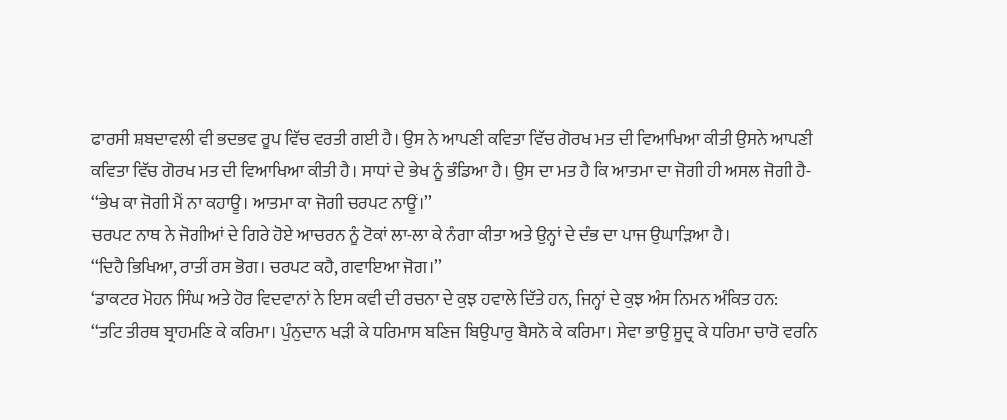ਫਾਰਸੀ ਸ਼ਬਦਾਵਲੀ ਵੀ ਭਦਭਵ ਰੂਪ ਵਿੱਚ ਵਰਤੀ ਗਈ ਹੈ। ਉਸ ਨੇ ਆਪਣੀ ਕਵਿਤਾ ਵਿੱਚ ਗੋਰਖ ਮਤ ਦੀ ਵਿਆਖਿਆ ਕੀਤੀ ਉਸਨੇ ਆਪਣੀ ਕਵਿਤਾ ਵਿੱਚ ਗੋਰਖ ਮਤ ਦੀ ਵਿਆਖਿਆ ਕੀਤੀ ਹੈ। ਸਾਧਾਂ ਦੇ ਭੇਖ ਨੂੰ ਭੰਡਿਆ ਹੈ। ਉਸ ਦਾ ਮਤ ਹੈ ਕਿ ਆਤਮਾ ਦਾ ਜੋਗੀ ਹੀ ਅਸਲ ਜੋਗੀ ਹੈ-
‘‘ਭੇਖ ਕਾ ਜੋਗੀ ਮੈਂ ਨਾ ਕਹਾਊ। ਆਤਮਾ ਕਾ ਜੋਗੀ ਚਰਪਟ ਨਾਊਂ।’’
ਚਰਪਟ ਨਾਥ ਨੇ ਜੋਗੀਆਂ ਦੇ ਗਿਰੇ ਹੋਏ ਆਚਰਨ ਨੂੰ ਟੋਕਾਂ ਲਾ-ਲਾ ਕੇ ਨੰਗਾ ਕੀਤਾ ਅਤੇ ਉਨ੍ਹਾਂ ਦੇ ਦੰਭ ਦਾ ਪਾਜ ਉਘਾੜਿਆ ਹੈ।
‘‘ਦਿਹੈ ਭਿਖਿਆ, ਰਾਤੀਂ ਰਸ ਭੋਗ। ਚਰਪਟ ਕਹੈ, ਗਵਾਇਆ ਜੋਗ।’’
‘ਡਾਕਟਰ ਮੋਹਨ ਸਿੰਘ ਅਤੇ ਹੋਰ ਵਿਦਵਾਨਾਂ ਨੇ ਇਸ ਕਵੀ ਦੀ ਰਚਨਾ ਦੇ ਕੁਝ ਹਵਾਲੇ ਦਿੱਤੇ ਹਨ, ਜਿਨ੍ਹਾਂ ਦੇ ਕੁਝ ਅੰਸ ਨਿਮਨ ਅੰਕਿਤ ਹਨ:
‘‘ਤਟਿ ਤੀਰਥ ਬ੍ਰਾਹਮਣਿ ਕੇ ਕਰਿਮਾ। ਪੁੰਨੁਦਾਨ ਖੜੀ ਕੇ ਧਰਿਮਾਸ ਬਣਿਜ ਬਿਉਪਾਰੁ ਬੈਸਨੋ ਕੇ ਕਰਿਮਾ। ਸੇਵਾ ਭਾਉ ਸੂਦ੍ਰ ਕੇ ਧਰਿਮਾ ਚਾਰੋ ਵਰਨਿ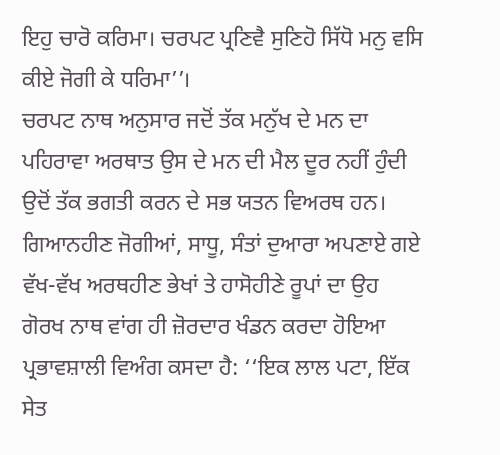ਇਹੁ ਚਾਰੋ ਕਰਿਮਾ। ਚਰਪਟ ਪ੍ਰਣਿਵੈ ਸੁਣਿਹੋ ਸਿੱਧੋ ਮਨੁ ਵਸਿ ਕੀਏ ਜੋਗੀ ਕੇ ਧਰਿਮਾ’’।
ਚਰਪਟ ਨਾਥ ਅਨੁਸਾਰ ਜਦੋਂ ਤੱਕ ਮਨੁੱਖ ਦੇ ਮਨ ਦਾ ਪਹਿਰਾਵਾ ਅਰਥਾਤ ਉਸ ਦੇ ਮਨ ਦੀ ਮੈਲ ਦੂਰ ਨਹੀਂ ਹੁੰਦੀ ਉਦੋਂ ਤੱਕ ਭਗਤੀ ਕਰਨ ਦੇ ਸਭ ਯਤਨ ਵਿਅਰਥ ਹਨ। ਗਿਆਨਹੀਣ ਜੋਗੀਆਂ, ਸਾਧੂ, ਸੰਤਾਂ ਦੁਆਰਾ ਅਪਣਾਏ ਗਏ ਵੱਖ-ਵੱਖ ਅਰਥਹੀਣ ਭੇਖਾਂ ਤੇ ਹਾਸੋਹੀਣੇ ਰੂਪਾਂ ਦਾ ਉਹ ਗੋਰਖ ਨਾਥ ਵਾਂਗ ਹੀ ਜ਼ੋਰਦਾਰ ਖੰਡਨ ਕਰਦਾ ਹੋਇਆ ਪ੍ਰਭਾਵਸ਼ਾਲੀ ਵਿਅੰਗ ਕਸਦਾ ਹੈ: ‘‘ਇਕ ਲਾਲ ਪਟਾ, ਇੱਕ ਸੇਤ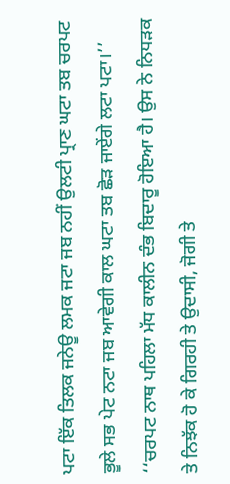ਪਟਾ ਇੱਕ ਤਿਲਕ ਜਨੇਊ ਲਮਕ ਜਟਾ ਜਬ ਨਹੀਂ ਉਲਟੀ ਪ੍ਰਾਣ ਘਟਾ ਤਬ ਚਰਪਟ ਭੂਲੇ ਸਭ ਪੇਟ ਨਟਾ ਜਬ ਆਵੇਗੀ ਕਾਲ ਘਟਾ ਤਬ ਛੋੜ ਜਾਏਂਗੇ ਲਟਾ ਪਟਾ।’’
‘‘ਚਰਪਟ ਨਾਥ ਪਹਿਲਾ ਮੱਧ ਕਾਲੀਨ ਦੰਭ ਬਿਦਾਰੂ ਹੋਇਆ ਹੈ। ਉਸ ਨੇ ਨਿਧੜਕ ਤੇ ਨਿਝੱਕ ਹੋ ਕੇ ਗਿਰਹੀ ਤੇ ਉਦਾਸੀ, ਜੋਗੀ ਤੇ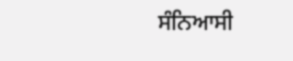ਸੰਨਿਆਸੀ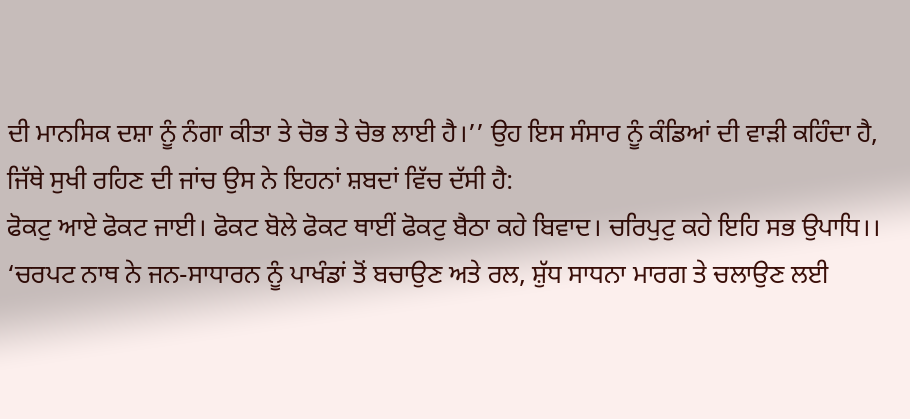ਦੀ ਮਾਨਸਿਕ ਦਸ਼ਾ ਨੂੰ ਨੰਗਾ ਕੀਤਾ ਤੇ ਚੋਭ ਤੇ ਚੋਭ ਲਾਈ ਹੈ।’’ ਉਹ ਇਸ ਸੰਸਾਰ ਨੂੰ ਕੰਡਿਆਂ ਦੀ ਵਾੜੀ ਕਹਿੰਦਾ ਹੈ, ਜਿੱਥੇ ਸੁਖੀ ਰਹਿਣ ਦੀ ਜਾਂਚ ਉਸ ਨੇ ਇਹਨਾਂ ਸ਼ਬਦਾਂ ਵਿੱਚ ਦੱਸੀ ਹੈ:
ਫੋਕਟੁ ਆਏ ਫੋਕਟ ਜਾਈ। ਫੋਕਟ ਬੋਲੇ ਫੋਕਟ ਥਾਈਂ ਫੋਕਟੁ ਬੈਠਾ ਕਹੇ ਬਿਵਾਦ। ਚਰਿਪੁਟੁ ਕਹੇ ਇਹਿ ਸਭ ਉਪਾਧਿ।।
‘ਚਰਪਟ ਨਾਥ ਨੇ ਜਨ-ਸਾਧਾਰਨ ਨੂੰ ਪਾਖੰਡਾਂ ਤੋਂ ਬਚਾਉਣ ਅਤੇ ਰਲ, ਸ਼ੁੱਧ ਸਾਧਨਾ ਮਾਰਗ ਤੇ ਚਲਾਉਣ ਲਈ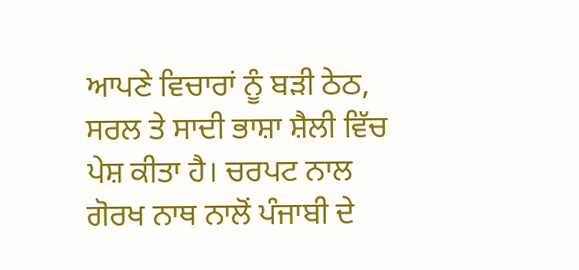ਆਪਣੇ ਵਿਚਾਰਾਂ ਨੂੰ ਬੜੀ ਠੇਠ, ਸਰਲ ਤੇ ਸਾਦੀ ਭਾਸ਼ਾ ਸ਼ੈਲੀ ਵਿੱਚ ਪੇਸ਼ ਕੀਤਾ ਹੈ। ਚਰਪਟ ਨਾਲ ਗੋਰਖ ਨਾਥ ਨਾਲੋਂ ਪੰਜਾਬੀ ਦੇ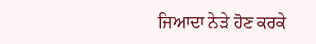ਜਿਆਦਾ ਨੇੜੇ ਹੋਣ ਕਰਕੇ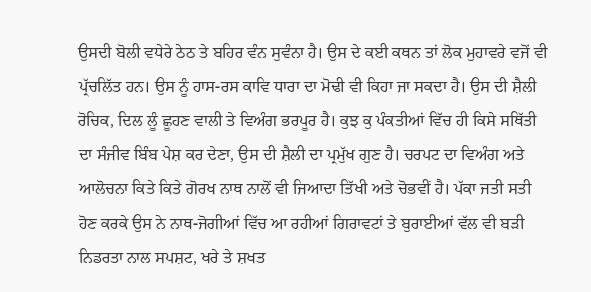ਉਸਦੀ ਬੋਲੀ ਵਧੇਰੇ ਠੇਠ ਤੇ ਬਹਿਰ ਵੰਨ ਸੁਵੰਨਾ ਹੈ। ਉਸ ਦੇ ਕਈ ਕਥਨ ਤਾਂ ਲੋਕ ਮੁਹਾਵਰੇ ਵਜੋਂ ਵੀ ਪ੍ਰੱਚਲਿੱਤ ਹਨ। ਉਸ ਨੂੰ ਹਾਸ-ਰਸ ਕਾਵਿ ਧਾਰਾ ਦਾ ਮੋਢੀ ਵੀ ਕਿਹਾ ਜਾ ਸਕਦਾ ਹੈ। ਉਸ ਦੀ ਸ਼ੈਲੀ ਰੋਚਿਕ, ਦਿਲ ਲੂੰ ਛੂਹਣ ਵਾਲੀ ਤੇ ਵਿਅੰਗ ਭਰਪੂਰ ਹੈ। ਕੁਝ ਕੁ ਪੰਕਤੀਆਂ ਵਿੱਚ ਹੀ ਕਿਸੇ ਸਥਿੱਤੀ ਦਾ ਸੰਜੀਵ ਬਿੰਬ ਪੇਸ਼ ਕਰ ਦੇਣਾ, ਉਸ ਦੀ ਸ਼ੈਲੀ ਦਾ ਪ੍ਰਮੁੱਖ ਗੁਣ ਹੈ। ਚਰਪਟ ਦਾ ਵਿਅੰਗ ਅਤੇ ਆਲੋਚਨਾ ਕਿਤੇ ਕਿਤੇ ਗੋਰਖ ਨਾਥ ਨਾਲੋਂ ਵੀ ਜਿਆਦਾ ਤਿੱਖੀ ਅਤੇ ਚੋਭਵੀਂ ਹੈ। ਪੱਕਾ ਜਤੀ ਸਤੀ ਹੋਣ ਕਰਕੇ ਉਸ ਨੇ ਨਾਥ-ਜੋਗੀਆਂ ਵਿੱਚ ਆ ਰਹੀਆਂ ਗਿਰਾਵਟਾਂ ਤੇ ਬੁਰਾਈਆਂ ਵੱਲ ਵੀ ਬੜੀ ਨਿਡਰਤਾ ਨਾਲ ਸਪਸ਼ਟ, ਖਰੇ ਤੇ ਸ਼ਖਤ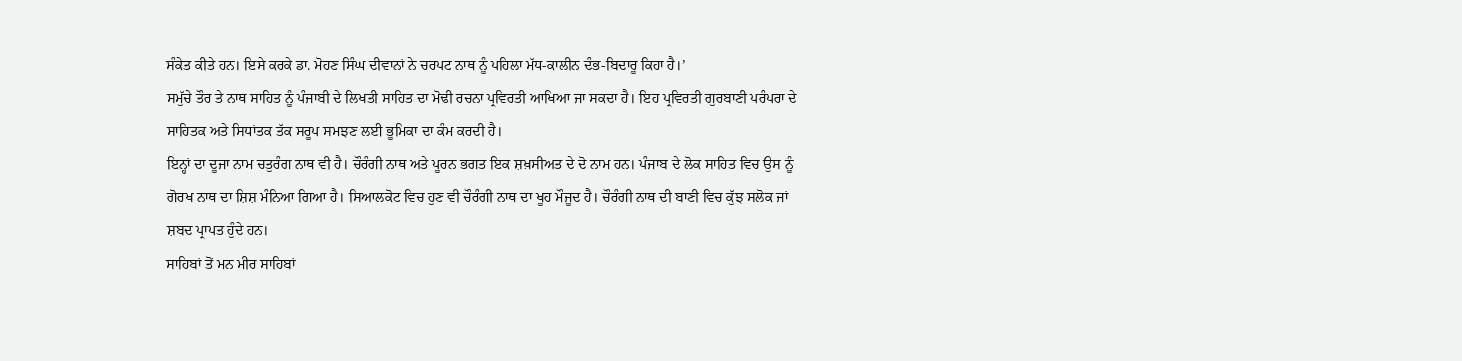ਸੰਕੇਤ ਕੀਤੇ ਹਨ। ਇਸੇ ਕਰਕੇ ਡਾ. ਮੋਹਣ ਸਿੰਘ ਦੀਵਾਨਾਂ ਨੇ ਚਰਪਟ ਨਾਥ ਨੂੰ ਪਹਿਲਾ ਮੱਧ-ਕਾਲੀਨ ਦੰਭ-ਬਿਦਾਰੂ ਕਿਹਾ ਹੈ।’
ਸਮੁੱਚੇ ਤੌਰ ਤੇ ਨਾਥ ਸਾਹਿਤ ਨੂੰ ਪੰਜਾਬੀ ਦੇ ਲਿਖਤੀ ਸਾਹਿਤ ਦਾ ਮੋਢੀ ਰਚਨਾ ਪ੍ਰਵਿਰਤੀ ਆਖਿਆ ਜਾ ਸਕਦਾ ਹੈ। ਇਹ ਪ੍ਰਵਿਰਤੀ ਗੁਰਬਾਣੀ ਪਰੰਪਰਾ ਦੇ ਸਾਹਿਤਕ ਅਤੇ ਸਿਧਾਂਤਕ ਤੱਕ ਸਰੂਪ ਸਮਝਣ ਲਈ ਭੂਮਿਕਾ ਦਾ ਕੰਮ ਕਰਦੀ ਹੈ।
ਇਨ੍ਹਾਂ ਦਾ ਦੂਜਾ ਨਾਮ ਚਤੁਰੰਗ ਨਾਥ ਵੀ ਹੈ। ਚੌਰੰਗੀ ਨਾਥ ਅਤੇ ਪੂਰਨ ਭਗਤ ਇਕ ਸ਼ਖ਼ਸੀਅਤ ਦੇ ਦੋ ਨਾਮ ਹਨ। ਪੰਜਾਬ ਦੇ ਲੋਕ ਸਾਹਿਤ ਵਿਚ ਉਸ ਨੂੰ ਗੋਰਖ ਨਾਥ ਦਾ ਸ਼ਿਸ਼ ਮੰਨਿਆ ਗਿਆ ਹੈ। ਸਿਆਲਕੋਟ ਵਿਚ ਹੁਣ ਵੀ ਚੌਰੰਗੀ ਨਾਥ ਦਾ ਖੂਹ ਮੌਜੂਦ ਹੈ। ਚੌਰੰਗੀ ਨਾਥ ਦੀ ਬਾਣੀ ਵਿਚ ਕੁੱਝ ਸਲੋਕ ਜਾਂ ਸ਼ਬਦ ਪ੍ਰਾਪਤ ਹੁੰਦੇ ਹਨ।
ਸਾਹਿਬਾਂ ਤੋਂ ਮਨ ਮੀਰ ਸਾਹਿਬਾਂ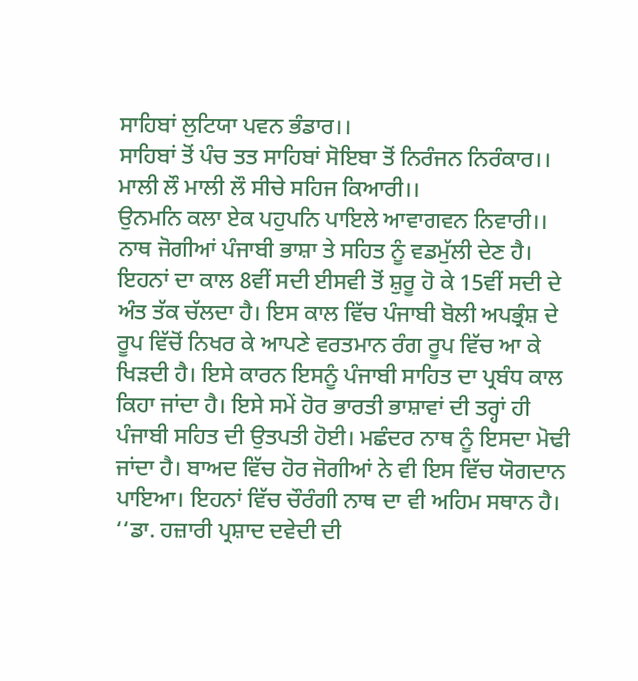ਸਾਹਿਬਾਂ ਲੁਟਿਯਾ ਪਵਨ ਭੰਡਾਰ।।
ਸਾਹਿਬਾਂ ਤੋਂ ਪੰਚ ਤਤ ਸਾਹਿਬਾਂ ਸੋਇਬਾ ਤੋਂ ਨਿਰੰਜਨ ਨਿਰੰਕਾਰ।।
ਮਾਲੀ ਲੌ ਮਾਲੀ ਲੌ ਸੀਚੇ ਸਹਿਜ ਕਿਆਰੀ।।
ਉਨਮਨਿ ਕਲਾ ਏਕ ਪਹੁਪਨਿ ਪਾਇਲੇ ਆਵਾਗਵਨ ਨਿਵਾਰੀ।।
ਨਾਥ ਜੋਗੀਆਂ ਪੰਜਾਬੀ ਭਾਸ਼ਾ ਤੇ ਸਹਿਤ ਨੂੰ ਵਡਮੁੱਲੀ ਦੇਣ ਹੈ। ਇਹਨਾਂ ਦਾ ਕਾਲ 8ਵੀਂ ਸਦੀ ਈਸਵੀ ਤੋਂ ਸ਼ੁਰੂ ਹੋ ਕੇ 15ਵੀਂ ਸਦੀ ਦੇ ਅੰਤ ਤੱਕ ਚੱਲਦਾ ਹੈ। ਇਸ ਕਾਲ ਵਿੱਚ ਪੰਜਾਬੀ ਬੋਲੀ ਅਪਭ੍ਰੰਸ਼ ਦੇ ਰੂਪ ਵਿੱਚੋਂ ਨਿਖਰ ਕੇ ਆਪਣੇ ਵਰਤਮਾਨ ਰੰਗ ਰੂਪ ਵਿੱਚ ਆ ਕੇ ਖਿੜਦੀ ਹੈ। ਇਸੇ ਕਾਰਨ ਇਸਨੂੰ ਪੰਜਾਬੀ ਸਾਹਿਤ ਦਾ ਪ੍ਰਬੰਧ ਕਾਲ ਕਿਹਾ ਜਾਂਦਾ ਹੈ। ਇਸੇ ਸਮੇਂ ਹੋਰ ਭਾਰਤੀ ਭਾਸ਼ਾਵਾਂ ਦੀ ਤਰ੍ਹਾਂ ਹੀ ਪੰਜਾਬੀ ਸਹਿਤ ਦੀ ਉਤਪਤੀ ਹੋਈ। ਮਛੰਦਰ ਨਾਥ ਨੂੰ ਇਸਦਾ ਮੋਢੀ ਜਾਂਦਾ ਹੈ। ਬਾਅਦ ਵਿੱਚ ਹੋਰ ਜੋਗੀਆਂ ਨੇ ਵੀ ਇਸ ਵਿੱਚ ਯੋਗਦਾਨ ਪਾਇਆ। ਇਹਨਾਂ ਵਿੱਚ ਚੌਰੰਗੀ ਨਾਥ ਦਾ ਵੀ ਅਹਿਮ ਸਥਾਨ ਹੈ।
‘‘ਡਾ. ਹਜ਼ਾਰੀ ਪ੍ਰਸ਼ਾਦ ਦਵੇਦੀ ਦੀ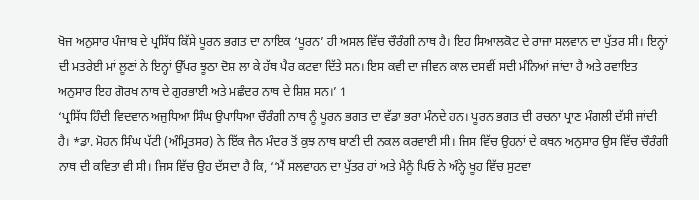ਖੋਜ ਅਨੁਸਾਰ ਪੰਜਾਬ ਦੇ ਪ੍ਰਸਿੱਧ ਕਿੱਸੇ ਪੂਰਨ ਭਗਤ ਦਾ ਨਾਇਕ ‘ਪੂਰਨ’ ਹੀ ਅਸਲ ਵਿੱਚ ਚੌਰੰਗੀ ਨਾਥ ਹੈ। ਇਹ ਸਿਆਲਕੋਟ ਦੇ ਰਾਜਾ ਸਲਵਾਨ ਦਾ ਪੁੱਤਰ ਸੀ। ਇਨ੍ਹਾਂ ਦੀ ਮਤਰੇਈ ਮਾਂ ਲੂਣਾਂ ਨੇ ਇਨ੍ਹਾਂ ਉੱਪਰ ਝੂਠਾ ਦੋਸ਼ ਲਾ ਕੇ ਹੱਥ ਪੈਰ ਕਟਵਾ ਦਿੱਤੇ ਸਨ। ਇਸ ਕਵੀ ਦਾ ਜੀਵਨ ਕਾਲ ਦਸਵੀਂ ਸਦੀ ਮੰਨਿਆਂ ਜਾਂਦਾ ਹੈ ਅਤੇ ਰਵਾਇਤ ਅਨੁਸਾਰ ਇਹ ਗੋਰਖ ਨਾਥ ਦੇ ਗੁਰਭਾਈ ਅਤੇ ਮਛੰਦਰ ਨਾਥ ਦੇ ਸ਼ਿਸ਼ ਸਨ।’ 1
‘ਪ੍ਰਸਿੱਧ ਹਿੰਦੀ ਵਿਦਵਾਨ ਅਜੁਧਿਆ ਸਿੰਘ ਉਪਾਧਿਆ ਚੌਰੰਗੀ ਨਾਥ ਨੂੰ ਪੂਰਨ ਭਗਤ ਦਾ ਵੱਡਾ ਭਰਾ ਮੰਨਦੇ ਹਨ। ਪੂਰਨ ਭਗਤ ਦੀ ਰਚਨਾ ਪ੍ਰਾਣ ਮੰਗਲੀ ਦੱਸੀ ਜਾਂਦੀ ਹੈ। *ਡਾ. ਮੋਹਨ ਸਿੰਘ ਪੱਟੀ (ਅੰਮ੍ਰਿਤਸਰ) ਨੇ ਇੱਕ ਜੈਨ ਮੰਦਰ ਤੋਂ ਕੁਝ ਨਾਥ ਬਾਣੀ ਦੀ ਨਕਲ ਕਰਵਾਈ ਸੀ। ਜਿਸ ਵਿੱਚ ਉਹਨਾਂ ਦੇ ਕਥਨ ਅਨੁਸਾਰ ਉਸ ਵਿੱਚ ਚੌਰੰਗੀ ਨਾਥ ਦੀ ਕਵਿਤਾ ਵੀ ਸੀ। ਜਿਸ ਵਿੱਚ ਉਹ ਦੱਸਦਾ ਹੈ ਕਿ, ‘‘ਮੈਂ ਸਲਵਾਹਨ ਦਾ ਪੁੱਤਰ ਹਾਂ ਅਤੇ ਮੈਨੂੰ ਪਿਓ ਨੇ ਅੰਨ੍ਹੇ ਖੂਹ ਵਿੱਚ ਸੁਟਵਾ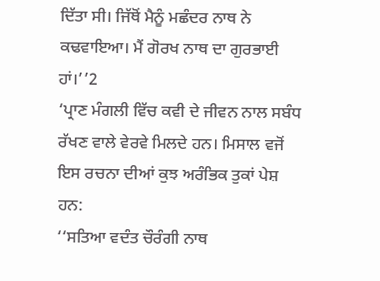ਦਿੱਤਾ ਸੀ। ਜਿੱਥੋਂ ਮੈਨੂੰ ਮਛੰਦਰ ਨਾਥ ਨੇ ਕਢਵਾਇਆ। ਮੈਂ ਗੋਰਖ ਨਾਥ ਦਾ ਗੁਰਭਾਈ ਹਾਂ।’’2
‘ਪ੍ਰਾਣ ਮੰਗਲੀ ਵਿੱਚ ਕਵੀ ਦੇ ਜੀਵਨ ਨਾਲ ਸਬੰਧ ਰੱਖਣ ਵਾਲੇ ਵੇਰਵੇ ਮਿਲਦੇ ਹਨ। ਮਿਸਾਲ ਵਜੋਂ ਇਸ ਰਚਨਾ ਦੀਆਂ ਕੁਝ ਅਰੰਭਿਕ ਤੁਕਾਂ ਪੇਸ਼ ਹਨ:
‘‘ਸਤਿਆ ਵਦੰਤ ਚੌਰੰਗੀ ਨਾਥ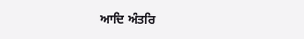ਆਦਿ ਅੰਤਰਿ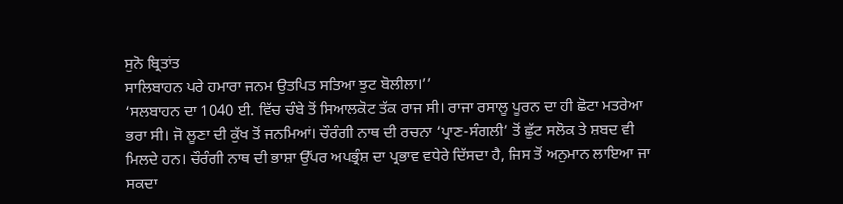ਸੁਨੋ ਬ੍ਰਿਤਾਂਤ
ਸਾਲਿਬਾਹਨ ਪਰੇ ਹਮਾਰਾ ਜਨਮ ਉਤਪਿਤ ਸਤਿਆ ਝੁਟ ਬੋਲੀਲਾ।’’
‘ਸਲਬਾਹਨ ਦਾ 1040 ਈ. ਵਿੱਚ ਚੰਬੇ ਤੋਂ ਸਿਆਲਕੋਟ ਤੱਕ ਰਾਜ ਸੀ। ਰਾਜਾ ਰਸਾਲੂ ਪੂਰਨ ਦਾ ਹੀ ਛੋਟਾ ਮਤਰੇਆ ਭਰਾ ਸੀ। ਜੋ ਲੂਣਾ ਦੀ ਕੁੱਖ ਤੋਂ ਜਨਮਿਆਂ। ਚੌਰੰਗੀ ਨਾਥ ਦੀ ਰਚਨਾ ‘ਪ੍ਰਾਣ-ਸੰਗਲੀ’ ਤੋਂ ਛੁੱਟ ਸਲੋਕ ਤੇ ਸ਼ਬਦ ਵੀ ਮਿਲਦੇ ਹਨ। ਚੌਰੰਗੀ ਨਾਥ ਦੀ ਭਾਸ਼ਾ ਉੱਪਰ ਅਪਭ੍ਰੰਸ਼ ਦਾ ਪ੍ਰਭਾਵ ਵਧੇਰੇ ਦਿੱਸਦਾ ਹੈ, ਜਿਸ ਤੋਂ ਅਨੁਮਾਨ ਲਾਇਆ ਜਾ ਸਕਦਾ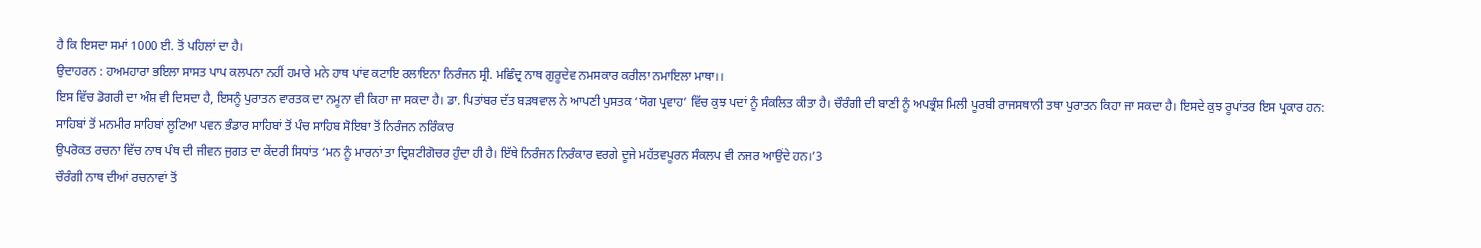ਹੈ ਕਿ ਇਸਦਾ ਸਮਾਂ 1000 ਈ. ਤੋਂ ਪਹਿਲਾਂ ਦਾ ਹੈ।
ਉਦਾਹਰਨ : ਹਅਮਹਾਰਾ ਭਇਲਾ ਸਾਸਤ ਪਾਪ ਕਲਪਨਾ ਨਹੀਂ ਹਮਾਰੇ ਮਨੇ ਹਾਥ ਪਾਂਵ ਕਟਾਇ ਰਲਾਇਨਾ ਨਿਰੰਜਨ ਸ੍ਰੀ. ਮਛਿੰਦ੍ਰ ਨਾਥ ਗੁਰੂਦੇਵ ਨਮਸਕਾਰ ਕਰੀਲਾ ਨਮਾਇਲਾ ਮਾਥਾ।।
ਇਸ ਵਿੱਚ ਡੋਗਰੀ ਦਾ ਅੰਸ਼ ਵੀ ਦਿਸਦਾ ਹੈ, ਇਸਨੂੰ ਪੁਰਾਤਨ ਵਾਰਤਕ ਦਾ ਨਮੂਨਾ ਵੀ ਕਿਹਾ ਜਾ ਸਕਦਾ ਹੈ। ਡਾ. ਪਿਤਾਂਬਰ ਦੱਤ ਬੜਥਵਾਲ ਨੇ ਆਪਣੀ ਪੁਸਤਕ ‘ਯੋਗ ਪ੍ਰਵਾਹ’ ਵਿੱਚ ਕੁਝ ਪਦਾਂ ਨੂੰ ਸੰਕਲਿਤ ਕੀਤਾ ਹੈ। ਚੌਰੰਗੀ ਦੀ ਬਾਣੀ ਨੂੰ ਅਪਭ੍ਰੰਸ਼ ਮਿਲੀ ਪੂਰਬੀ ਰਾਜਸਥਾਨੀ ਤਥਾ ਪੁਰਾਤਨ ਕਿਹਾ ਜਾ ਸਕਦਾ ਹੈ। ਇਸਦੇ ਕੁਝ ਰੂਪਾਂਤਰ ਇਸ ਪ੍ਰਕਾਰ ਹਨ:
ਸਾਹਿਬਾਂ ਤੋਂ ਮਨਮੀਰ ਸਾਹਿਬਾਂ ਲੂਟਿਆ ਪਵਨ ਭੰਡਾਰ ਸਾਹਿਬਾਂ ਤੋਂ ਪੰਚ ਸਾਹਿਬ ਸੋਇਬਾ ਤੋਂ ਨਿਰੰਜਨ ਨਰਿੰਕਾਰ
ਉਪਰੋਕਤ ਰਚਨਾ ਵਿੱਚ ਨਾਥ ਪੰਥ ਦੀ ਜੀਵਨ ਜੁਗਤ ਦਾ ਕੇਂਦਰੀ ਸਿਧਾਂਤ ‘ਮਨ ਨੂੰ ਮਾਰਨਾਂ ਤਾ ਦ੍ਰਿਸ਼ਟੀਗੋਚਰ ਹੁੰਦਾ ਹੀ ਹੈ। ਇੱਥੇ ਨਿਰੰਜਨ ਨਿਰੰਕਾਰ ਵਰਗੇ ਦੂਜੇ ਮਹੱਤਵਪੂਰਨ ਸੰਕਲਪ ਵੀ ਨਜਰ ਆਉਂਦੇ ਹਨ।’3
ਚੌਰੰਗੀ ਨਾਥ ਦੀਆਂ ਰਚਨਾਵਾਂ ਤੋਂ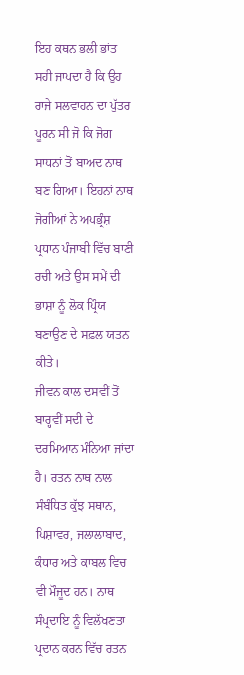ਇਹ ਕਥਨ ਭਲੀ ਭਾਂਤ ਸਹੀ ਜਾਪਦਾ ਹੈ ਕਿ ਉਹ ਰਾਜੇ ਸਲਵਾਹਨ ਦਾ ਪੁੱਤਰ ਪੂਰਨ ਸੀ ਜੋ ਕਿ ਜੋਗ ਸਾਧਨਾਂ ਤੋਂ ਬਾਅਦ ਨਾਥ ਬਣ ਗਿਆ। ਇਹਨਾਂ ਨਾਥ ਜੋਗੀਆਂ ਨੇ ਅਪਭ੍ਰੰਸ਼ ਪ੍ਰਧਾਨ ਪੰਜਾਬੀ ਵਿੱਚ ਬਾਣੀ ਰਚੀ ਅਤੇ ਉਸ ਸਮੇਂ ਦੀ ਭਾਸ਼ਾ ਨੂੰ ਲੋਕ ਪ੍ਰਿੰਯ ਬਣਾਉਣ ਦੇ ਸਫ਼ਲ ਯਤਨ ਕੀਤੇ।
ਜੀਵਨ ਕਾਲ ਦਸਵੀਂ ਤੋਂ ਬਾਰ੍ਹਵੀਂ ਸਦੀ ਦੇ ਦਰਮਿਆਨ ਮੰਨਿਆ ਜਾਂਦਾ ਹੈ। ਰਤਨ ਨਾਥ ਨਾਲ ਸੰਬੰਧਿਤ ਕੁੱਝ ਸਥਾਨ, ਪਿਸ਼ਾਵਰ, ਜਲਾਲਾਬਾਦ, ਕੰਧਾਰ ਅਤੇ ਕਾਬਲ ਵਿਚ ਵੀ ਮੌਜੂਦ ਹਨ। ਨਾਥ ਸੰਪ੍ਰਦਾਇ ਨੂੰ ਵਿਲੱਖਣਤਾ ਪ੍ਰਦਾਨ ਕਰਨ ਵਿੱਚ ਰਤਨ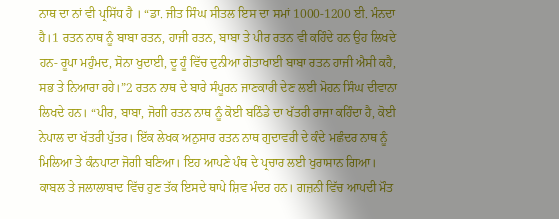ਨਾਥ ਦਾ ਨਾਂ ਵੀ ਪ੍ਰਸਿੱਧ ਹੈ । “ਡਾ. ਜੀਤ ਸਿੰਘ ਸੀਤਲ ਇਸ ਦਾ ਸਮਾਂ 1000-1200 ਈ. ਮੰਨਦਾ ਹੈ।1 ਰਤਨ ਨਾਥ ਨੂੰ ਬਾਬਾ ਰਤਨ, ਹਾਜੀ ਰਤਨ, ਬਾਬਾ ਤੇ ਪੀਰ ਰਤਨ ਵੀ ਕਹਿੰਦੇ ਹਨ ਉਹ ਲਿਖਦੇ ਹਨ- ਰੂਪਾ ਮਹੁੰਮਦ, ਸੋਨਾ ਖੁਦਾਈ, ਦੂ ਹੂੰ ਵਿੱਚ ਦੁਨੀਆ ਗੋਤਾਖਾਈ ਬਾਬਾ ਰਤਨ ਹਾਜੀ ਐਸੀ ਕਹੈ, ਸਭ ਤੇ ਨਿਆਰਾ ਰਹੇ।”2 ਰਤਨ ਨਾਥ ਦੇ ਬਾਰੇ ਸੰਪੂਰਨ ਜਾਣਕਾਰੀ ਦੇਣ ਲਈ ਮੋਹਨ ਸਿੰਘ ਦੀਵਾਨਾ ਲਿਖਦੇ ਹਨ। “ਪੀਰ, ਬਾਬਾ, ਜੋਗੀ ਰਤਨ ਨਾਥ ਨੂੰ ਕੋਈ ਬਠਿੰਡੇ ਦਾ ਖੱਤਰੀ ਰਾਜਾ ਕਹਿੰਦਾ ਹੈ, ਕੋਈ ਨੇਪਾਲ ਦਾ ਖੱਤਰੀ ਪੁੱਤਰ। ਇੱਕ ਲੇਖਕ ਅਨੁਸਾਰ ਰਤਨ ਨਾਥ ਗੁਦਾਵਰੀ ਦੇ ਕੰਦੇ ਮਛੰਦਰ ਨਾਥ ਨੂੰ ਮਿਲਿਆ ਤੇ ਕੰਨਪਾਟਾ ਜੋਗੀ ਬਣਿਆ। ਇਹ ਆਪਣੇ ਪੰਥ ਦੇ ਪ੍ਰਚਾਰ ਲਈ ਖੁਰਾਸਾਨ ਗਿਆ। ਕਾਬਲ ਤੇ ਜਲਾਲਾਬਾਦ ਵਿੱਚ ਹੁਣ ਤੱਕ ਇਸਦੇ ਥਾਪੇ ਸ਼ਿਵ ਮੰਦਰ ਹਨ। ਗਜ਼ਨੀ ਵਿੱਚ ਆਪਦੀ ਮੌਤ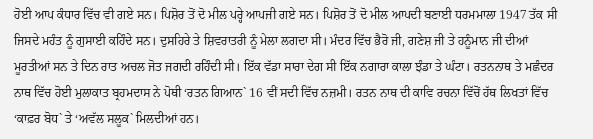ਹੋਈ ਆਪ ਕੰਧਾਰ ਵਿੱਚ ਵੀ ਗਏ ਸਨ। ਪਿਸ਼ੋਰ ਤੋਂ ਦੋ ਮੀਲ ਪਰ੍ਹੇ ਆਪਜੀ ਗਏ ਸਨ। ਪਿਸ਼ੋਰ ਤੋਂ ਦੋ ਮੀਲ ਆਪਦੀ ਬਣਾਈ ਧਰਮਮਾਲਾ 1947 ਤੱਕ ਸੀ ਜਿਸਦੇ ਮਹੰਤ ਨੂੰ ਗੁਸਾਈ ਕਹਿੰਦੇ ਸਨ। ਦੁਸਹਿਰੇ ਤੇ ਸ਼ਿਵਰਾਤਰੀ ਨੂੰ ਮੇਲਾ ਲਗਦਾ ਸੀ। ਮੰਦਰ ਵਿੱਚ ਭੈਰੋ ਜੀ, ਗਣੇਸ਼ ਜੀ ਤੇ ਹਨੂੰਮਾਨ ਜੀ ਦੀਆਂ ਮੂਰਤੀਆਂ ਸਨ ਤੇ ਦਿਨ ਰਾਤ ਅਚਲ ਜੋਤ ਜਗਦੀ ਰਹਿੰਦੀ ਸੀ। ਇੱਕ ਵੱਡਾ ਸਾਰਾ ਦੇਗ ਸੀ ਇੱਕ ਨਗਾਰਾ ਕਾਲਾ ਝੰਡਾ ਤੇ ਘੰਟਾ। ਰਤਨਨਾਥ ਤੇ ਮਛੰਦਰ ਨਾਥ ਵਿੱਚ ਹੋਈ ਮੁਲਾਕਾਤ ਬ੍ਰਹਮਦਾਸ ਨੇ ਪੋਥੀ ‘ਰਤਨ ਗਿਆਨ` 16 ਵੀਂ ਸਦੀ ਵਿੱਚ ਨਜ਼ਮੀ। ਰਤਨ ਨਾਥ ਦੀ ਕਾਵਿ ਰਚਨਾ ਵਿੱਚੋਂ ਹੱਥ ਲਿਖਤਾਂ ਵਿੱਚ ‘ਕਾਫ਼ਰ ਬੋਧ` ਤੇ ‘ਅਵੱਲ ਸਲੂਕ` ਮਿਲਦੀਆਂ ਹਨ।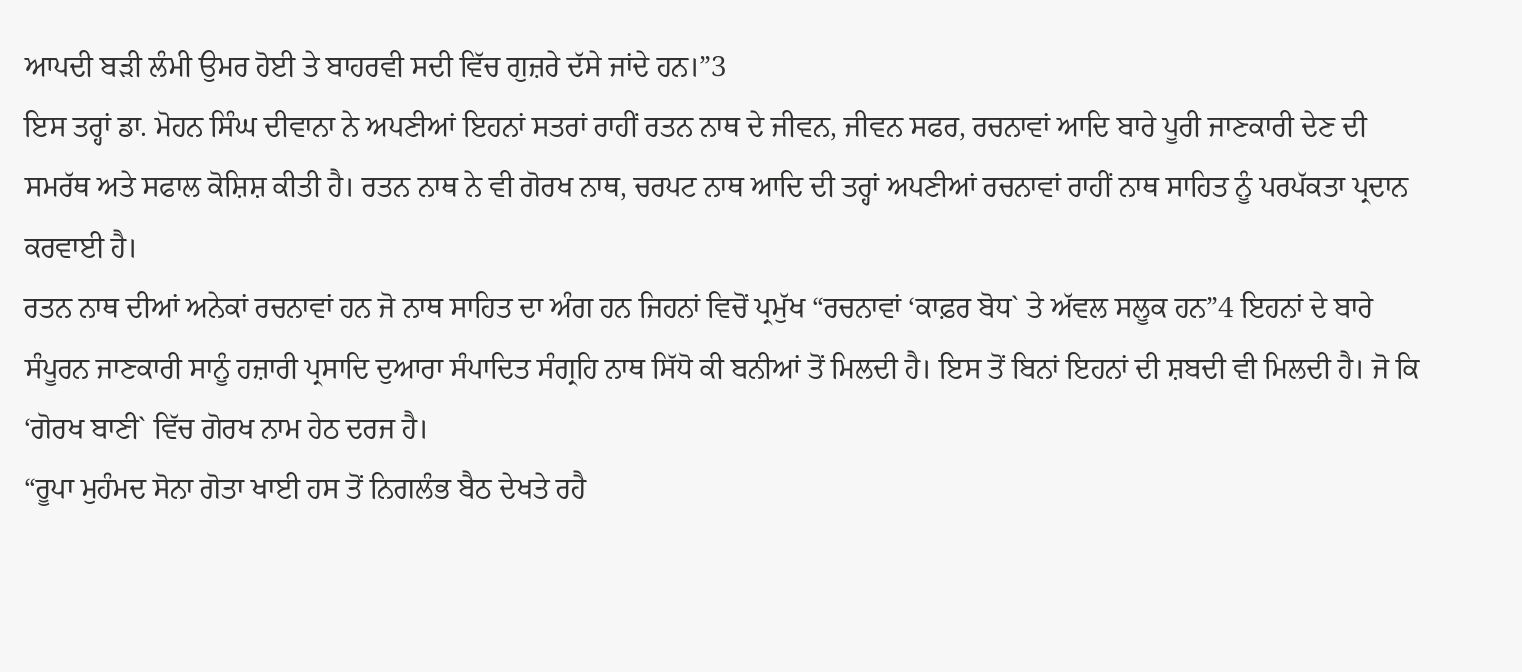ਆਪਦੀ ਬੜੀ ਲੰਮੀ ਉਮਰ ਹੋਈ ਤੇ ਬਾਹਰਵੀ ਸਦੀ ਵਿੱਚ ਗੁਜ਼ਰੇ ਦੱਸੇ ਜਾਂਦੇ ਹਨ।”3
ਇਸ ਤਰ੍ਹਾਂ ਡਾ. ਮੋਹਨ ਸਿੰਘ ਦੀਵਾਨਾ ਨੇ ਅਪਣੀਆਂ ਇਹਨਾਂ ਸਤਰਾਂ ਰਾਹੀਂ ਰਤਨ ਨਾਥ ਦੇ ਜੀਵਨ, ਜੀਵਨ ਸਫਰ, ਰਚਨਾਵਾਂ ਆਦਿ ਬਾਰੇ ਪੂਰੀ ਜਾਣਕਾਰੀ ਦੇਣ ਦੀ ਸਮਰੱਥ ਅਤੇ ਸਫਾਲ ਕੋਸ਼ਿਸ਼ ਕੀਤੀ ਹੈ। ਰਤਨ ਨਾਥ ਨੇ ਵੀ ਗੋਰਖ ਨਾਥ, ਚਰਪਟ ਨਾਥ ਆਦਿ ਦੀ ਤਰ੍ਹਾਂ ਅਪਣੀਆਂ ਰਚਨਾਵਾਂ ਰਾਹੀਂ ਨਾਥ ਸਾਹਿਤ ਨੂੰ ਪਰਪੱਕਤਾ ਪ੍ਰਦਾਨ ਕਰਵਾਈ ਹੈ।
ਰਤਨ ਨਾਥ ਦੀਆਂ ਅਨੇਕਾਂ ਰਚਨਾਵਾਂ ਹਨ ਜੋ ਨਾਥ ਸਾਹਿਤ ਦਾ ਅੰਗ ਹਨ ਜਿਹਨਾਂ ਵਿਚੋਂ ਪ੍ਰਮੁੱਖ “ਰਚਨਾਵਾਂ ‘ਕਾਫ਼ਰ ਬੋਧ` ਤੇ ਅੱਵਲ ਸਲੂਕ ਹਨ”4 ਇਹਨਾਂ ਦੇ ਬਾਰੇ ਸੰਪੂਰਨ ਜਾਣਕਾਰੀ ਸਾਨੂੰ ਹਜ਼ਾਰੀ ਪ੍ਰਸਾਦਿ ਦੁਆਰਾ ਸੰਪਾਦਿਤ ਸੰਗ੍ਰਹਿ ਨਾਥ ਸਿੱਧੋ ਕੀ ਬਨੀਆਂ ਤੋਂ ਮਿਲਦੀ ਹੈ। ਇਸ ਤੋਂ ਬਿਨਾਂ ਇਹਨਾਂ ਦੀ ਸ਼ਬਦੀ ਵੀ ਮਿਲਦੀ ਹੈ। ਜੋ ਕਿ ‘ਗੋਰਖ ਬਾਣੀ` ਵਿੱਚ ਗੋਰਖ ਨਾਮ ਹੇਠ ਦਰਜ ਹੈ।
“ਰੂਪਾ ਮੁਹੰਮਦ ਸੋਨਾ ਗੋਤਾ ਖਾਈ ਹਸ ਤੋਂ ਨਿਗਲੰਭ ਬੈਠ ਦੇਖਤੇ ਰਹੈ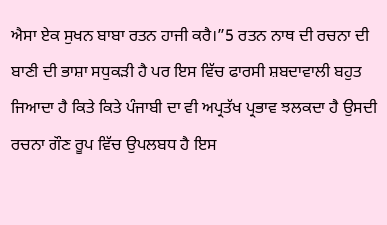ਐਸਾ ਏਕ ਸੁਖਨ ਬਾਬਾ ਰਤਨ ਹਾਜੀ ਕਰੈ।”5 ਰਤਨ ਨਾਥ ਦੀ ਰਚਨਾ ਦੀ ਬਾਣੀ ਦੀ ਭਾਸ਼ਾ ਸਧੁਕੜੀ ਹੈ ਪਰ ਇਸ ਵਿੱਚ ਫਾਰਸੀ ਸ਼ਬਦਾਵਾਲੀ ਬਹੁਤ ਜਿਆਦਾ ਹੈ ਕਿਤੇ ਕਿਤੇ ਪੰਜਾਬੀ ਦਾ ਵੀ ਅਪ੍ਰਤੱਖ ਪ੍ਰਭਾਵ ਝਲਕਦਾ ਹੈ ਉਸਦੀ ਰਚਨਾ ਗੌਣ ਰੂਪ ਵਿੱਚ ਉਪਲਬਧ ਹੈ ਇਸ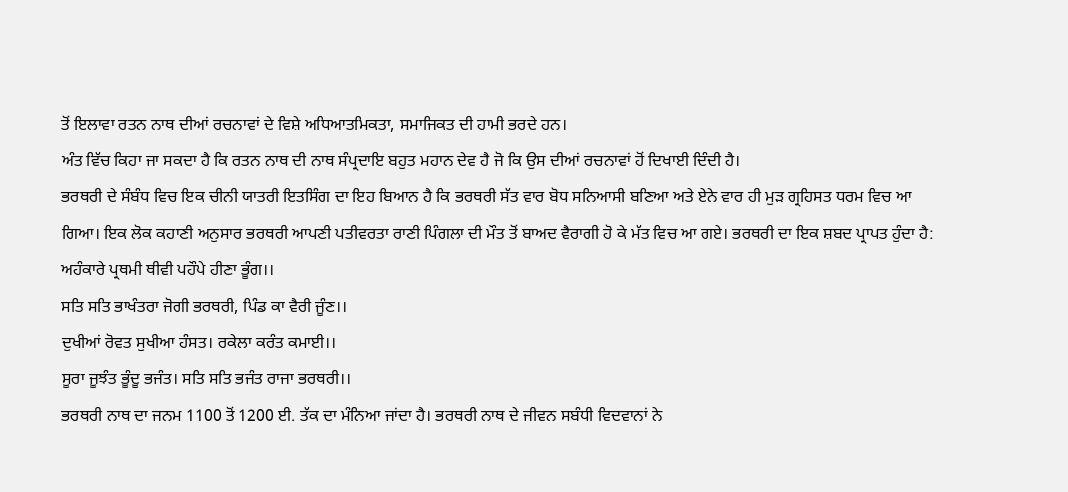ਤੋਂ ਇਲਾਵਾ ਰਤਨ ਨਾਥ ਦੀਆਂ ਰਚਨਾਵਾਂ ਦੇ ਵਿਸ਼ੇ ਅਧਿਆਤਮਿਕਤਾ, ਸਮਾਜਿਕਤ ਦੀ ਹਾਮੀ ਭਰਦੇ ਹਨ।
ਅੰਤ ਵਿੱਚ ਕਿਹਾ ਜਾ ਸਕਦਾ ਹੈ ਕਿ ਰਤਨ ਨਾਥ ਦੀ ਨਾਥ ਸੰਪ੍ਰਦਾਇ ਬਹੁਤ ਮਹਾਨ ਦੇਵ ਹੈ ਜੋ ਕਿ ਉਸ ਦੀਆਂ ਰਚਨਾਵਾਂ ਹੋਂ ਦਿਖਾਈ ਦਿੰਦੀ ਹੈ।
ਭਰਥਰੀ ਦੇ ਸੰਬੰਧ ਵਿਚ ਇਕ ਚੀਨੀ ਯਾਤਰੀ ਇਤਸਿੰਗ ਦਾ ਇਹ ਬਿਆਨ ਹੈ ਕਿ ਭਰਥਰੀ ਸੱਤ ਵਾਰ ਬੋਧ ਸਨਿਆਸੀ ਬਣਿਆ ਅਤੇ ਏਨੇ ਵਾਰ ਹੀ ਮੁੜ ਗ੍ਰਹਿਸਤ ਧਰਮ ਵਿਚ ਆ ਗਿਆ। ਇਕ ਲੋਕ ਕਹਾਣੀ ਅਨੁਸਾਰ ਭਰਥਰੀ ਆਪਣੀ ਪਤੀਵਰਤਾ ਰਾਣੀ ਪਿੰਗਲਾ ਦੀ ਮੌਤ ਤੋਂ ਬਾਅਦ ਵੈਰਾਗੀ ਹੋ ਕੇ ਮੱਤ ਵਿਚ ਆ ਗਏ। ਭਰਥਰੀ ਦਾ ਇਕ ਸ਼ਬਦ ਪ੍ਰਾਪਤ ਹੁੰਦਾ ਹੈ:
ਅਹੰਕਾਰੇ ਪ੍ਰਥਮੀ ਥੀਵੀ ਪਹੌਪੇ ਹੀਣਾ ਭੂੰਗ।।
ਸਤਿ ਸਤਿ ਭਾਖੰਤਰਾ ਜੋਗੀ ਭਰਥਰੀ, ਪਿੰਡ ਕਾ ਵੈਰੀ ਜੂੰਣ।।
ਦੁਖੀਆਂ ਰੋਵਤ ਸੁਖੀਆ ਹੰਸਤ। ਰਕੇਲਾ ਕਰੰਤ ਕਮਾਈ।।
ਸੂਰਾ ਜੂਝੰਤ ਭੂੰਦੂ ਭਜੰਤ। ਸਤਿ ਸਤਿ ਭਜੰਤ ਰਾਜਾ ਭਰਥਰੀ।।
ਭਰਥਰੀ ਨਾਥ ਦਾ ਜਨਮ 1100 ਤੋਂ 1200 ਈ. ਤੱਕ ਦਾ ਮੰਨਿਆ ਜਾਂਦਾ ਹੈ। ਭਰਥਰੀ ਨਾਥ ਦੇ ਜੀਵਨ ਸਬੰਧੀ ਵਿਦਵਾਨਾਂ ਨੇ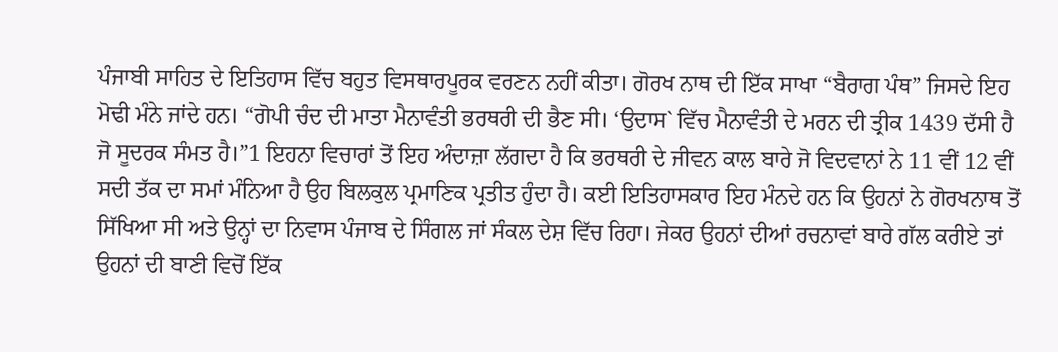ਪੰਜਾਬੀ ਸਾਹਿਤ ਦੇ ਇਤਿਹਾਸ ਵਿੱਚ ਬਹੁਤ ਵਿਸਥਾਰਪੂਰਕ ਵਰਣਨ ਨਹੀਂ ਕੀਤਾ। ਗੋਰਖ ਨਾਥ ਦੀ ਇੱਕ ਸਾਖਾ “ਬੈਰਾਗ ਪੰਥ” ਜਿਸਦੇ ਇਹ ਮੋਢੀ ਮੰਨੇ ਜਾਂਦੇ ਹਨ। “ਗੋਪੀ ਚੰਦ ਦੀ ਮਾਤਾ ਮੈਨਾਵੰਤੀ ਭਰਥਰੀ ਦੀ ਭੈਣ ਸੀ। ‘ਉਦਾਸ` ਵਿੱਚ ਮੈਨਾਵੰਤੀ ਦੇ ਮਰਨ ਦੀ ਤ੍ਰੀਕ 1439 ਦੱਸੀ ਹੈ ਜੋ ਸੂਦਰਕ ਸੰਮਤ ਹੈ।”1 ਇਹਨਾ ਵਿਚਾਰਾਂ ਤੋਂ ਇਹ ਅੰਦਾਜ਼ਾ ਲੱਗਦਾ ਹੈ ਕਿ ਭਰਥਰੀ ਦੇ ਜੀਵਨ ਕਾਲ ਬਾਰੇ ਜੋ ਵਿਦਵਾਨਾਂ ਨੇ 11 ਵੀਂ 12 ਵੀਂ ਸਦੀ ਤੱਕ ਦਾ ਸਮਾਂ ਮੰਨਿਆ ਹੈ ਉਹ ਬਿਲਕੁਲ ਪ੍ਰਮਾਣਿਕ ਪ੍ਰਤੀਤ ਹੁੰਦਾ ਹੈ। ਕਈ ਇਤਿਹਾਸਕਾਰ ਇਹ ਮੰਨਦੇ ਹਨ ਕਿ ਉਹਨਾਂ ਨੇ ਗੋਰਖਨਾਥ ਤੋਂ ਸਿੱਖਿਆ ਸੀ ਅਤੇ ਉਨ੍ਹਾਂ ਦਾ ਨਿਵਾਸ ਪੰਜਾਬ ਦੇ ਸਿੰਗਲ ਜਾਂ ਸੰਕਲ ਦੇਸ਼ ਵਿੱਚ ਰਿਹਾ। ਜੇਕਰ ਉਹਨਾਂ ਦੀਆਂ ਰਚਨਾਵਾਂ ਬਾਰੇ ਗੱਲ ਕਰੀਏ ਤਾਂ ਉਹਨਾਂ ਦੀ ਬਾਣੀ ਵਿਚੋਂ ਇੱਕ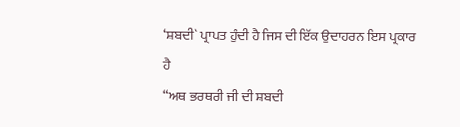‘ਸ਼ਬਦੀ` ਪ੍ਰਾਪਤ ਹੁੰਦੀ ਹੈ ਜਿਸ ਦੀ ਇੱਕ ਉਦਾਹਰਨ ਇਸ ਪ੍ਰਕਾਰ ਹੈ
“ਅਥ ਭਰਥਰੀ ਜੀ ਦੀ ਸ਼ਬਦੀ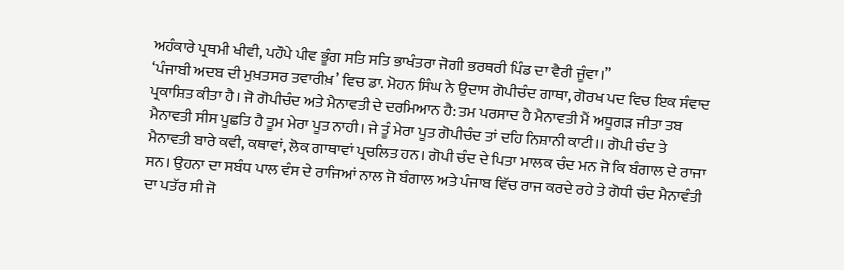ਅਹੰਕਾਰੇ ਪ੍ਰਥਮੀ ਖੀਵੀ, ਪਹੌਪੇ ਪੀਵ ਭੂੰਗ ਸਤਿ ਸਤਿ ਭਾਖੰਤਰਾ ਜੋਗੀ ਭਰਥਰੀ ਪਿੰਡ ਦਾ ਵੈਰੀ ਜੂੰਵਾ।”
‘ਪੰਜਾਬੀ ਅਦਬ ਦੀ ਮੁਖ਼ਤਸਰ ਤਵਾਰੀਖ਼’ ਵਿਚ ਡਾ. ਮੋਹਨ ਸਿੰਘ ਨੇ ਉਦਾਸ ਗੋਪੀਚੰਦ ਗਾਥਾ, ਗੋਰਖ ਪਦ ਵਿਚ ਇਕ ਸੰਵਾਦ ਪ੍ਰਕਾਸ਼ਿਤ ਕੀਤਾ ਹੈ। ਜੋ ਗੋਪੀਚੰਦ ਅਤੇ ਮੈਨਾਵਤੀ ਦੇ ਦਰਮਿਆਨ ਹੈ: ਤਮ ਪਰਸਾਦ ਹੈ ਮੈਨਾਵਤੀ ਮੈਂ ਅਧੂਗੜ ਜੀਤਾ ਤਬ ਮੈਨਾਵਤੀ ਸੀਸ ਪੂਛਤਿ ਹੈ ਤੂਮ ਮੇਰਾ ਪੂਤ ਨਾਹੀ। ਜੇ ਤੂੰ ਮੇਰਾ ਪੂਤ ਗੋਪੀਚੰਦ ਤਾਂ ਦਹਿ ਨਿਸ਼ਾਨੀ ਕਾਟੀ।। ਗੋਪੀ ਚੰਦ ਤੇ ਮੈਨਾਵਤੀ ਬਾਰੇ ਕਵੀ, ਕਥਾਵਾਂ, ਲੋਕ ਗਾਥਾਵਾਂ ਪ੍ਰਚਲਿਤ ਹਨ। ਗੋਪੀ ਚੰਦ ਦੇ ਪਿਤਾ ਮਾਲਕ ਚੰਦ ਮਨ ਜੋ ਕਿ ਬੰਗਾਲ ਦੇ ਰਾਜਾ ਸਨ। ਉਹਨਾ ਦਾ ਸਬੰਧ ਪਾਲ ਵੰਸ ਦੇ ਰਾਜਿਆਂ ਨਾਲ ਜੋ ਬੰਗਾਲ ਅਤੇ ਪੰਜਾਬ ਵਿੱਚ ਰਾਜ ਕਰਦੇ ਰਹੇ ਤੇ ਗੋਧੀ ਚੰਦ ਮੈਨਾਵੰਤੀ ਦਾ ਪਤੱਰ ਸੀ ਜੋ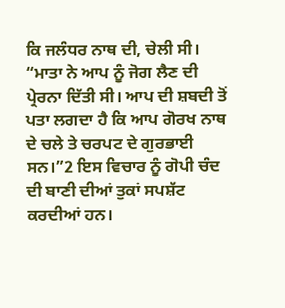ਕਿ ਜਲੰਧਰ ਨਾਥ ਦੀ, ਚੇਲੀ ਸੀ। “ਮਾਤਾ ਨੇ ਆਪ ਨੂੰ ਜੋਗ ਲੈਣ ਦੀ ਪ੍ਰੇਰਨਾ ਦਿੱਤੀ ਸੀ। ਆਪ ਦੀ ਸ਼ਬਦੀ ਤੋਂ ਪਤਾ ਲਗਦਾ ਹੈ ਕਿ ਆਪ ਗੋਰਖ ਨਾਥ ਦੇ ਚਲੇ ਤੇ ਚਰਪਟ ਦੇ ਗੁਰਭਾਈ ਸਨ।”2 ਇਸ ਵਿਚਾਰ ਨੂੰ ਗੋਪੀ ਚੰਦ ਦੀ ਬਾਣੀ ਦੀਆਂ ਤੁਕਾਂ ਸਪਸ਼ੱਟ ਕਰਦੀਆਂ ਹਨ।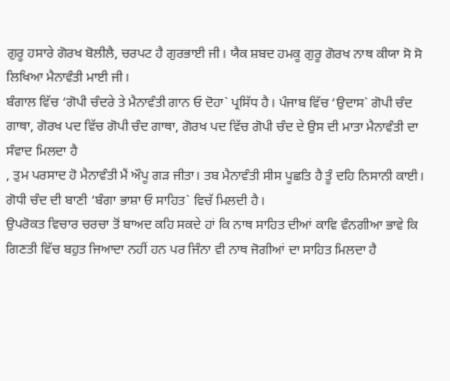ਗੁਰੂ ਹਸਾਰੇ ਗੋਰਖ ਬੋਲੀਲੈ, ਚਰਪਟ ਹੈ ਗੁਰਭਾਈ ਜੀ। ਯੈਕ ਸ਼ਬਦ ਹਮਕੂ ਗੁਰੂ ਗੋਰਖ ਨਾਥ ਕੀਯਾ ਸੋ ਸੋ ਲਿਖਿਆ ਮੈਨਾਵੰਤੀ ਮਾਈ ਜੀ।
ਬੰਗਾਲ ਵਿੱਚ ‘ਗੋਪੀ ਚੰਦਰੇ ਤੇ ਮੈਨਾਵੰਤੀ ਗਾਨ ਓ ਦੋਹਾ` ਪ੍ਰਸਿੱਧ ਹੈ। ਪੰਜਾਬ ਵਿੱਚ ‘ਉਦਾਸ` ਗੋਪੀ ਚੰਦ ਗਾਥਾ, ਗੋਰਖ ਪਦ ਵਿੱਚ ਗੋਪੀ ਚੰਦ ਗਾਥਾ, ਗੋਰਖ ਪਦ ਵਿੱਚ ਗੋਪੀ ਚੰਦ ਦੇ ਉਸ ਦੀ ਮਾਤਾ ਮੈਨਾਵੰਤੀ ਦਾ ਸੰਵਾਦ ਮਿਲਦਾ ਹੈ
, ਤੁਮ ਪਰਸਾਦ ਹੋ ਮੈਨਾਵੰਤੀ ਮੈਂ ਔਪੂ ਗੜ ਜੀਤਾ। ਤਬ ਮੈਨਾਵੰਤੀ ਸੀਸ ਪੂਛਤਿ ਹੈ ਤੂੰ ਦਹਿ ਨਿਸਾਨੀ ਕਾਈ। ਗੋਧੀ ਚੰਦ ਦੀ ਬਾਣੀ ‘ਬੰਗਾ ਭਾਸ਼ਾ ਓ ਸਾਹਿਤ` ਵਿਚੱ ਮਿਲਦੀ ਹੈ।
ਉਪਰੋਕਤ ਵਿਚਾਰ ਚਰਚਾ ਤੋਂ ਬਾਅਦ ਕਹਿ ਸਕਦੇ ਹਾਂ ਕਿ ਨਾਥ ਸਾਹਿਤ ਦੀਆਂ ਕਾਵਿ ਵੰਨਗੀਆ ਭਾਵੇ ਕਿ ਗਿਣਤੀ ਵਿੱਚ ਬਹੁਤ ਜਿਆਦਾ ਨਹੀਂ ਹਨ ਪਰ ਜਿੰਨਾ ਵੀ ਨਾਥ ਜੋਗੀਆਂ ਦਾ ਸਾਹਿਤ ਮਿਲਦਾ ਹੈ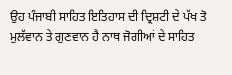ਉਹ ਪੰਜਾਬੀ ਸਾਹਿਤ ਇਤਿਹਾਸ ਦੀ ਦ੍ਰਿਸ਼ਟੀ ਦੇ ਪੱਖ ਤੋ ਮੁਲੱਵਾਨ ਤੇ ਗੁਣਵਾਨ ਹੈ ਨਾਥ ਜੋਗੀਆਂ ਦੇ ਸਾਹਿਤ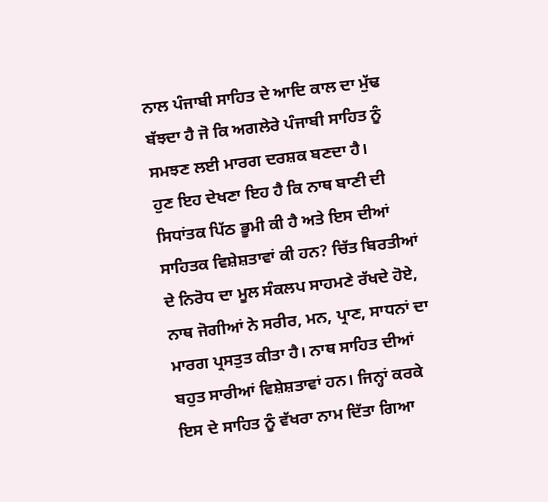ਨਾਲ ਪੰਜਾਬੀ ਸਾਹਿਤ ਦੇ ਆਦਿ ਕਾਲ ਦਾ ਮੁੱਢ ਬੱਝਦਾ ਹੈ ਜੋ ਕਿ ਅਗਲੇਰੇ ਪੰਜਾਬੀ ਸਾਹਿਤ ਨੂੰ ਸਮਝਣ ਲਈ ਮਾਰਗ ਦਰਸ਼ਕ ਬਣਦਾ ਹੈ।
ਹੁਣ ਇਹ ਦੇਖਣਾ ਇਹ ਹੈ ਕਿ ਨਾਥ ਬਾਣੀ ਦੀ ਸਿਧਾਂਤਕ ਪਿੱਠ ਭੂਮੀ ਕੀ ਹੈ ਅਤੇ ਇਸ ਦੀਆਂ ਸਾਹਿਤਕ ਵਿਸ਼ੇਸ਼ਤਾਵਾਂ ਕੀ ਹਨ? ਚਿੱਤ ਬਿਰਤੀਆਂ ਦੇ ਨਿਰੋਧ ਦਾ ਮੂਲ ਸੰਕਲਪ ਸਾਹਮਣੇ ਰੱਖਦੇ ਹੋਏ, ਨਾਥ ਜੋਗੀਆਂ ਨੇ ਸਰੀਰ, ਮਨ, ਪ੍ਰਾਣ, ਸਾਧਨਾਂ ਦਾ ਮਾਰਗ ਪ੍ਰਸਤੁਤ ਕੀਤਾ ਹੈ। ਨਾਥ ਸਾਹਿਤ ਦੀਆਂ ਬਹੁਤ ਸਾਰੀਆਂ ਵਿਸ਼ੇਸ਼ਤਾਵਾਂ ਹਨ। ਜਿਨ੍ਹਾਂ ਕਰਕੇ ਇਸ ਦੇ ਸਾਹਿਤ ਨੂੰ ਵੱਖਰਾ ਨਾਮ ਦਿੱਤਾ ਗਿਆ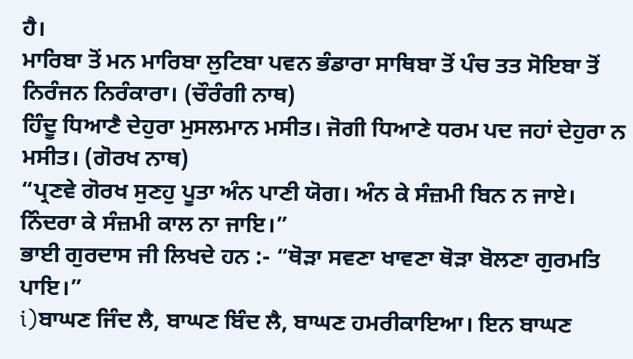ਹੈ।
ਮਾਰਿਬਾ ਤੋਂ ਮਨ ਮਾਰਿਬਾ ਲੁਟਿਬਾ ਪਵਨ ਭੰਡਾਰਾ ਸਾਥਿਬਾ ਤੋਂ ਪੰਚ ਤਤ ਸੋਇਬਾ ਤੋਂ ਨਿਰੰਜਨ ਨਿਰੰਕਾਰਾ। (ਚੌਰੰਗੀ ਨਾਥ)
ਹਿੰਦੂ ਧਿਆਣੈ ਦੇਹੁਰਾ ਮੁਸਲਮਾਨ ਮਸੀਤ। ਜੋਗੀ ਧਿਆਣੇ ਧਰਮ ਪਦ ਜਹਾਂ ਦੇਹੁਰਾ ਨ ਮਸੀਤ। (ਗੋਰਖ ਨਾਥ)
“ਪ੍ਰਣਵੇ ਗੋਰਖ ਸੁਣਹੁ ਪੂਤਾ ਅੰਨ ਪਾਣੀ ਯੋਗ। ਅੰਨ ਕੇ ਸੰਜ਼ਮੀ ਬਿਨ ਨ ਜਾਏ। ਨਿੰਦਰਾ ਕੇ ਸੰਜ਼ਮੀ ਕਾਲ ਨਾ ਜਾਇ।”
ਭਾਈ ਗੁਰਦਾਸ ਜੀ ਲਿਖਦੇ ਹਨ :- “ਥੋੜਾ ਸਵਣਾ ਖਾਵਣਾ ਥੋੜਾ ਬੋਲਣਾ ਗੁਰਮਤਿ ਪਾਇ।”
i)ਬਾਘਣ ਜਿੰਦ ਲੈ, ਬਾਘਣ ਬਿੰਦ ਲੈ, ਬਾਘਣ ਹਮਰੀਕਾਇਆ। ਇਨ ਬਾਘਣ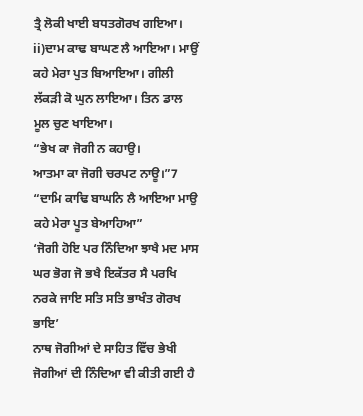ਤ੍ਰੈ ਲੋਕੀ ਖਾਈ ਬਧਤਗੋਰਖ ਗਇਆ।
ii)ਦਾਮ ਕਾਢ ਬਾਘਣ ਲੈ ਆਇਆ। ਮਾਉਂ ਕਹੇ ਮੇਰਾ ਪੁਤ ਬਿਆਇਆ। ਗੀਲੀ ਲੱਕੜੀ ਕੋ ਘੁਨ ਲਾਇਆ। ਤਿਨ ਡਾਲ ਮੂਲ ਚੁਣ ਖਾਇਆ।
“ਭੇਖ ਕਾ ਜੋਗੀ ਨ ਕਹਾਉ।
ਆਤਮਾ ਕਾ ਜੋਗੀ ਚਰਪਟ ਨਾਊ।”7
“ਦਾਮਿ ਕਾਢਿ ਬਾਘਨਿ ਲੈ ਆਇਆ ਮਾਉ ਕਹੇ ਮੇਰਾ ਪੂਤ ਬੇਆਹਿਆ”
‘ਜੋਗੀ ਹੋਇ ਪਰ ਨਿੰਦਿਆ ਝਾਖੈ ਮਦ ਮਾਸ ਘਰ ਭੋਗ ਜੋ ਭਖੈ ਇਕੱਤਰ ਸੈ ਪਰਖਿ ਨਰਕੇ ਜਾਇ ਸਤਿ ਸਤਿ ਭਾਖੰਤ ਗੋਰਖ ਭਾਇ’
ਨਾਥ ਜੋਗੀਆਂ ਦੇ ਸਾਹਿਤ ਵਿੱਚ ਭੇਖੀ ਜੋਗੀਆਂ ਦੀ ਨਿੰਦਿਆ ਵੀ ਕੀਤੀ ਗਈ ਹੈ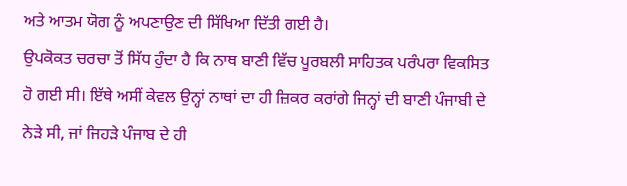ਅਤੇ ਆਤਮ ਯੋਗ ਨੂੰ ਅਪਣਾਉਣ ਦੀ ਸਿੱਖਿਆ ਦਿੱਤੀ ਗਈ ਹੈ।
ਉਪਕੋਕਤ ਚਰਚਾ ਤੋਂ ਸਿੱਧ ਹੁੰਦਾ ਹੈ ਕਿ ਨਾਥ ਬਾਣੀ ਵਿੱਚ ਪੂਰਬਲੀ ਸਾਹਿਤਕ ਪਰੰਪਰਾ ਵਿਕਸਿਤ ਹੋ ਗਈ ਸੀ। ਇੱਥੇ ਅਸੀਂ ਕੇਵਲ ਉਨ੍ਹਾਂ ਨਾਥਾਂ ਦਾ ਹੀ ਜ਼ਿਕਰ ਕਰਾਂਗੇ ਜਿਨ੍ਹਾਂ ਦੀ ਬਾਣੀ ਪੰਜਾਬੀ ਦੇ ਨੇੜੇ ਸੀ, ਜਾਂ ਜਿਹੜੇ ਪੰਜਾਬ ਦੇ ਹੀ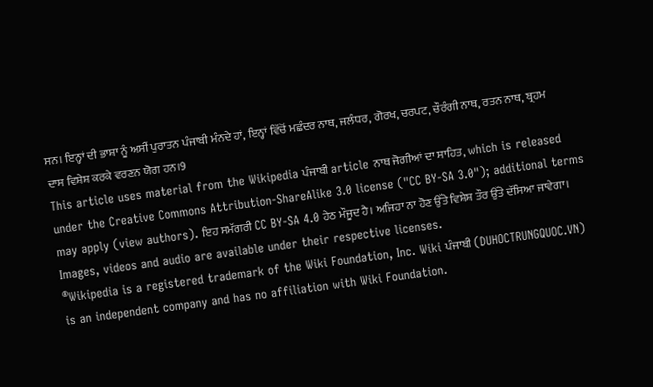ਸਨ। ਇਨ੍ਹਾਂ ਦੀ ਭਾਸ਼ਾ ਨੂੰ ਅਸੀਂ ਪੁਰਾਤਨ ਪੰਜਾਬੀ ਮੰਨਦੇ ਹਾਂ, ਇਨ੍ਹਾਂ ਵਿੱਚੋਂ ਮਛੰਦਰ ਨਾਥ, ਜਲੰਧਰ, ਗੋਰਖ, ਚਰਪਟ, ਚੌਰੰਗੀ ਨਾਥ, ਰਤਨ ਨਾਥ, ਬ੍ਰਹਮ ਦਾਸ ਵਿਸ਼ੇਸ਼ ਕਰਕੇ ਵਰਣਨ ਯੋਗ ਹਨ।9
This article uses material from the Wikipedia ਪੰਜਾਬੀ article ਨਾਥ ਜੋਗੀਆਂ ਦਾ ਸਾਹਿਤ, which is released under the Creative Commons Attribution-ShareAlike 3.0 license ("CC BY-SA 3.0"); additional terms may apply (view authors). ਇਹ ਸਮੱਗਰੀ CC BY-SA 4.0 ਹੇਠ ਮੌਜੂਦ ਹੈ। ਅਜਿਹਾ ਨਾ ਹੋਣ ਉੱਤੇ ਵਿਸ਼ੇਸ਼ ਤੌਰ ਉੱਤੇ ਦੱਸਿਆ ਜਾਵੇਗਾ। Images, videos and audio are available under their respective licenses.
®Wikipedia is a registered trademark of the Wiki Foundation, Inc. Wiki ਪੰਜਾਬੀ (DUHOCTRUNGQUOC.VN) is an independent company and has no affiliation with Wiki Foundation.